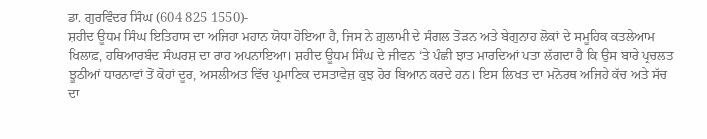ਡਾ. ਗੁਰਵਿੰਦਰ ਸਿੰਘ (604 825 1550)-
ਸ਼ਹੀਦ ਊਧਮ ਸਿੰਘ ਇਤਿਹਾਸ ਦਾ ਅਜਿਹਾ ਮਹਾਨ ਯੋਧਾ ਹੋਇਆ ਹੈ, ਜਿਸ ਨੇ ਗ਼ੁਲਾਮੀ ਦੇ ਸੰਗਲ ਤੋੜਨ ਅਤੇ ਬੇਗੁਨਾਹ ਲੋਕਾਂ ਦੇ ਸਮੂਹਿਕ ਕਤਲੇਆਮ ਖਿਲਾਫ਼, ਹਥਿਆਰਬੰਦ ਸੰਘਰਸ਼ ਦਾ ਰਾਹ ਅਪਨਾਇਆ। ਸ਼ਹੀਦ ਊਧਮ ਸਿੰਘ ਦੇ ਜੀਵਨ ‘ਤੇ ਪੰਛੀ ਝਾਤ ਮਾਰਦਿਆਂ ਪਤਾ ਲੱਗਦਾ ਹੈ ਕਿ ਉਸ ਬਾਰੇ ਪ੍ਰਚਲਤ ਝੂਠੀਆਂ ਧਾਰਨਾਵਾਂ ਤੋਂ ਕੋਹਾਂ ਦੂਰ, ਅਸਲੀਅਤ ਵਿੱਚ ਪ੍ਰਮਾਣਿਕ ਦਸਤਾਵੇਜ਼ ਕੁਝ ਹੋਰ ਬਿਆਨ ਕਰਦੇ ਹਨ। ਇਸ ਲਿਖਤ ਦਾ ਮਨੋਰਥ ਅਜਿਹੇ ਕੱਚ ਅਤੇ ਸੱਚ ਦਾ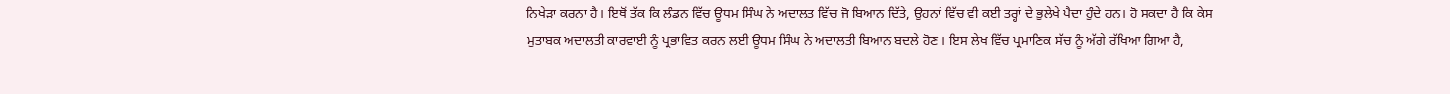ਨਿਖੇੜਾ ਕਰਨਾ ਹੈ। ਇਥੋਂ ਤੱਕ ਕਿ ਲੰਡਨ ਵਿੱਚ ਊਧਮ ਸਿੰਘ ਨੇ ਅਦਾਲਤ ਵਿੱਚ ਜੋ ਬਿਆਨ ਦਿੱਤੇ, ਉਹਨਾਂ ਵਿੱਚ ਵੀ ਕਈ ਤਰ੍ਹਾਂ ਦੇ ਭੁਲੇਖੇ ਪੈਦਾ ਹੁੰਦੇ ਹਨ। ਹੋ ਸਕਦਾ ਹੈ ਕਿ ਕੇਸ ਮੁਤਾਬਕ ਅਦਾਲਤੀ ਕਾਰਵਾਈ ਨੂੰ ਪ੍ਰਭਾਵਿਤ ਕਰਨ ਲਈ ਊਧਮ ਸਿੰਘ ਨੇ ਅਦਾਲਤੀ ਬਿਆਨ ਬਦਲੇ ਹੋਣ। ਇਸ ਲੇਖ ਵਿੱਚ ਪ੍ਰਮਾਣਿਕ ਸੱਚ ਨੂੰ ਅੱਗੇ ਰੱਖਿਆ ਗਿਆ ਹੈ,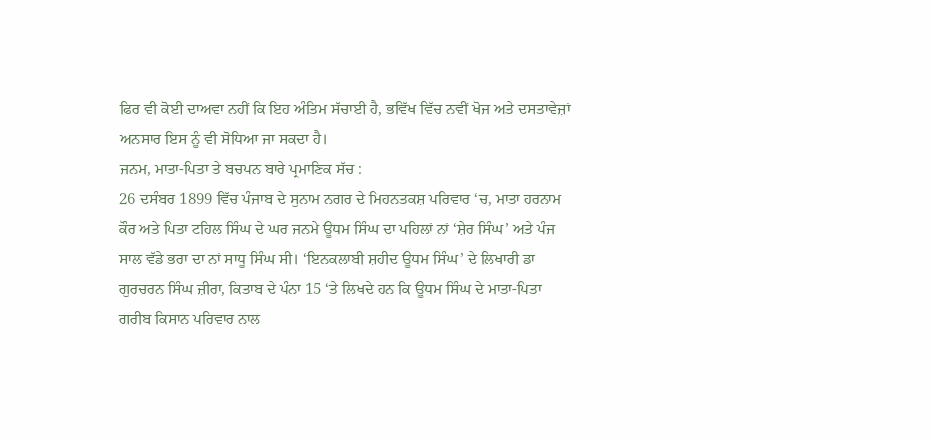ਫਿਰ ਵੀ ਕੋਈ ਦਾਅਵਾ ਨਹੀਂ ਕਿ ਇਹ ਅੰਤਿਮ ਸੱਚਾਈ ਹੈ, ਭਵਿੱਖ ਵਿੱਚ ਨਵੀਂ ਖੋਜ ਅਤੇ ਦਸਤਾਵੇਜ਼ਾਂ ਅਨਸਾਰ ਇਸ ਨੂੰ ਵੀ ਸੋਧਿਆ ਜਾ ਸਕਦਾ ਹੈ।
ਜਨਮ, ਮਾਤਾ-ਪਿਤਾ ਤੇ ਬਚਪਨ ਬਾਰੇ ਪ੍ਰਮਾਣਿਕ ਸੱਚ :
26 ਦਸੰਬਰ 1899 ਵਿੱਚ ਪੰਜਾਬ ਦੇ ਸੁਨਾਮ ਨਗਰ ਦੇ ਮਿਹਨਤਕਸ਼ ਪਰਿਵਾਰ ‘ਚ, ਮਾਤਾ ਹਰਨਾਮ ਕੌਰ ਅਤੇ ਪਿਤਾ ਟਹਿਲ ਸਿੰਘ ਦੇ ਘਰ ਜਨਮੇ ਊਧਮ ਸਿੰਘ ਦਾ ਪਹਿਲਾਂ ਨਾਂ ‘ਸ਼ੇਰ ਸਿੰਘ’ ਅਤੇ ਪੰਜ ਸਾਲ ਵੱਡੇ ਭਰਾ ਦਾ ਨਾਂ ਸਾਧੂ ਸਿੰਘ ਸੀ। ‘ਇਨਕਲਾਬੀ ਸ਼ਹੀਦ ਊਧਮ ਸਿੰਘ’ ਦੇ ਲਿਖਾਰੀ ਡਾ ਗੁਰਚਰਨ ਸਿੰਘ ਜ਼ੀਰਾ, ਕਿਤਾਬ ਦੇ ਪੰਨਾ 15 ‘ਤੇ ਲਿਖਦੇ ਹਨ ਕਿ ਊਧਮ ਸਿੰਘ ਦੇ ਮਾਤਾ-ਪਿਤਾ ਗਰੀਬ ਕਿਸਾਨ ਪਰਿਵਾਰ ਨਾਲ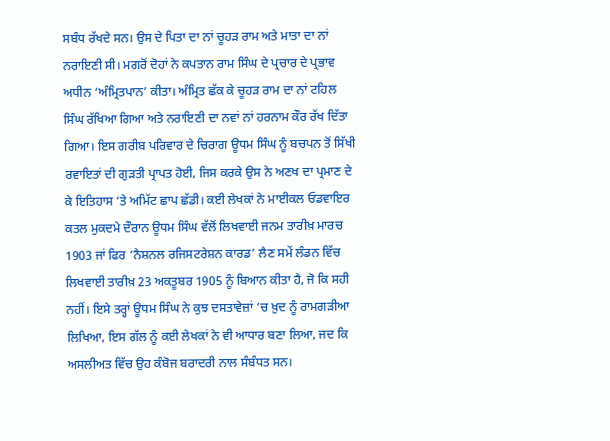ਸਬੰਧ ਰੱਖਦੇ ਸਨ। ਉਸ ਦੇ ਪਿਤਾ ਦਾ ਨਾਂ ਚੂਹੜ ਰਾਮ ਅਤੇ ਮਾਤਾ ਦਾ ਨਾਂ ਨਰਾਇਣੀ ਸੀ। ਮਗਰੋਂ ਦੋਹਾਂ ਨੇ ਕਪਤਾਨ ਰਾਮ ਸਿੰਘ ਦੇ ਪ੍ਰਚਾਰ ਦੇ ਪ੍ਰਭਾਵ ਅਧੀਨ ‘ਅੰਮ੍ਰਿਤਪਾਨ’ ਕੀਤਾ। ਅੰਮ੍ਰਿਤ ਛੱਕ ਕੇ ਚੂਹੜ ਰਾਮ ਦਾ ਨਾਂ ਟਹਿਲ ਸਿੰਘ ਰੱਖਿਆ ਗਿਆ ਅਤੇ ਨਰਾਇਣੀ ਦਾ ਨਵਾਂ ਨਾਂ ਹਰਨਾਮ ਕੌਰ ਰੱਖ ਦਿੱਤਾ ਗਿਆ। ਇਸ ਗਰੀਬ ਪਰਿਵਾਰ ਦੇ ਚਿਰਾਗ ਊਧਮ ਸਿੰਘ ਨੂੰ ਬਚਪਨ ਤੋਂ ਸਿੱਖੀ ਰਵਾਇਤਾਂ ਦੀ ਗੁੜਤੀ ਪ੍ਰਾਪਤ ਹੋਈ, ਜਿਸ ਕਰਕੇ ਉਸ ਨੇ ਅਣਖ ਦਾ ਪ੍ਰਮਾਣ ਦੇ ਕੇ ਇਤਿਹਾਸ ‘ਤੇ ਅਮਿੱਟ ਛਾਪ ਛੱਡੀ। ਕਈ ਲੇਖਕਾਂ ਨੇ ਮਾਈਕਲ ਓਡਵਾਇਰ ਕਤਲ ਮੁਕਦਮੇ ਦੌਰਾਨ ਊਧਮ ਸਿੰਘ ਵੱਲੋਂ ਲਿਖਵਾਈ ਜਨਮ ਤਾਰੀਖ਼ ਮਾਰਚ 1903 ਜਾਂ ਫਿਰ ‘ਨੈਸ਼ਨਲ ਰਜਿਸਟਰੇਸ਼ਨ ਕਾਰਡ’ ਲੈਣ ਸਮੇਂ ਲੰਡਨ ਵਿੱਚ ਲਿਖਵਾਈ ਤਾਰੀਖ਼ 23 ਅਕਤੂਬਰ 1905 ਨੂੰ ਬਿਆਨ ਕੀਤਾ ਹੈ, ਜੋ ਕਿ ਸਹੀ ਨਹੀਂ। ਇਸੇ ਤਰ੍ਹਾਂ ਊਧਮ ਸਿੰਘ ਨੇ ਕੁਝ ਦਸਤਾਵੇਜ਼ਾਂ ‘ਚ ਖ਼ੁਦ ਨੂੰ ਰਾਮਗੜੀਆ ਲਿਖਿਆ, ਇਸ ਗੱਲ ਨੂੰ ਕਈ ਲੇਖਕਾਂ ਨੇ ਵੀ ਆਧਾਰ ਬਣਾ ਲਿਆ, ਜਦ ਕਿ ਅਸਲੀਅਤ ਵਿੱਚ ਉਹ ਕੰਬੋਜ ਬਰਾਦਰੀ ਨਾਲ ਸੰਬੰਧਤ ਸਨ।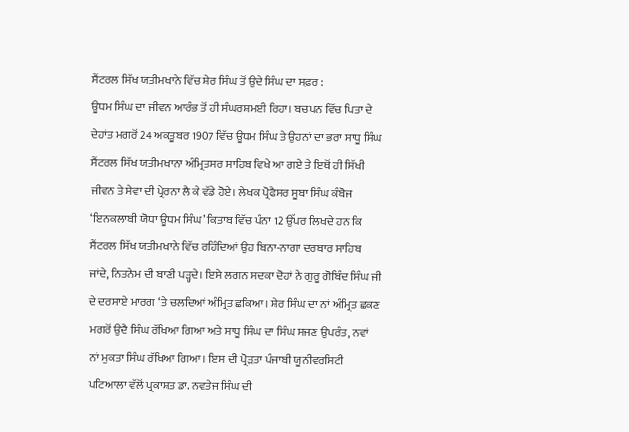ਸੈਂਟਰਲ ਸਿੱਖ ਯਤੀਮਖਾਨੇ ਵਿੱਚ ਸ਼ੇਰ ਸਿੰਘ ਤੋਂ ਉਦੇ ਸਿੰਘ ਦਾ ਸਫ਼ਰ :
ਊਧਮ ਸਿੰਘ ਦਾ ਜੀਵਨ ਆਰੰਭ ਤੋਂ ਹੀ ਸੰਘਰਸ਼ਮਈ ਰਿਹਾ। ਬਚਪਨ ਵਿੱਚ ਪਿਤਾ ਦੇ ਦੇਹਾਂਤ ਮਗਰੋਂ 24 ਅਕਤੂਬਰ 1907 ਵਿੱਚ ਊਧਮ ਸਿੰਘ ਤੇ ਉਹਨਾਂ ਦਾ ਭਰਾ ਸਾਧੂ ਸਿੰਘ ਸੈਂਟਰਲ ਸਿੱਖ ਯਤੀਮਖਾਨਾ ਅੰਮ੍ਰਿਤਸਰ ਸਾਹਿਬ ਵਿਖੇ ਆ ਗਏ ਤੇ ਇਥੋਂ ਹੀ ਸਿੱਖੀ ਜੀਵਨ ਤੇ ਸੇਵਾ ਦੀ ਪ੍ਰੇਰਨਾ ਲੈ ਕੇ ਵੱਡੇ ਹੋਏ। ਲੇਖਕ ਪ੍ਰੋਫੈਸਰ ਸੂਬਾ ਸਿੰਘ ਕੰਬੋਜ ‘ਇਨਕਲਾਬੀ ਯੋਧਾ ਊਧਮ ਸਿੰਘ’ ਕਿਤਾਬ ਵਿੱਚ ਪੰਨਾ 12 ਉੱਪਰ ਲਿਖਦੇ ਹਨ ਕਿ ਸੈਂਟਰਲ ਸਿੱਖ ਯਤੀਮਖਾਨੇ ਵਿੱਚ ਰਹਿੰਦਿਆਂ ਉਹ ਬਿਨਾ-ਨਾਗਾ ਦਰਬਾਰ ਸਾਹਿਬ ਜਾਂਦੇ, ਨਿਤਨੇਮ ਦੀ ਬਾਣੀ ਪੜ੍ਹਦੇ। ਇਸੇ ਲਗਨ ਸਦਕਾ ਦੋਹਾਂ ਨੇ ਗੁਰੂ ਗੋਬਿੰਦ ਸਿੰਘ ਜੀ ਦੇ ਦਰਸਾਏ ਮਾਰਗ ‘ਤੇ ਚਲਦਿਆਂ ਅੰਮ੍ਰਿਤ ਛਕਿਆ। ਸ਼ੇਰ ਸਿੰਘ ਦਾ ਨਾਂ ਅੰਮ੍ਰਿਤ ਛਕਣ ਮਗਰੋਂ ਉਦੈ ਸਿੰਘ ਰੱਖਿਆ ਗਿਆ ਅਤੇ ਸਾਧੂ ਸਿੰਘ ਦਾ ਸਿੰਘ ਸਜਣ ਉਪਰੰਤ, ਨਵਾਂ ਨਾਂ ਮੁਕਤਾ ਸਿੰਘ ਰੱਖਿਆ ਗਿਆ। ਇਸ ਦੀ ਪ੍ਰੋੜਤਾ ਪੰਜਾਬੀ ਯੂਨੀਵਰਸਿਟੀ ਪਟਿਆਲਾ ਵੱਲੋਂ ਪ੍ਰਕਾਸ਼ਤ ਡਾ. ਨਵਤੇਜ ਸਿੰਘ ਦੀ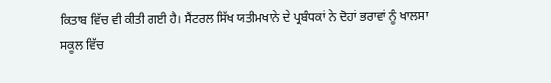ਕਿਤਾਬ ਵਿੱਚ ਵੀ ਕੀਤੀ ਗਈ ਹੈ। ਸੈਂਟਰਲ ਸਿੱਖ ਯਤੀਮਖਾਨੇ ਦੇ ਪ੍ਰਬੰਧਕਾਂ ਨੇ ਦੋਹਾਂ ਭਰਾਵਾਂ ਨੂੰ ਖਾਲਸਾ ਸਕੂਲ ਵਿੱਚ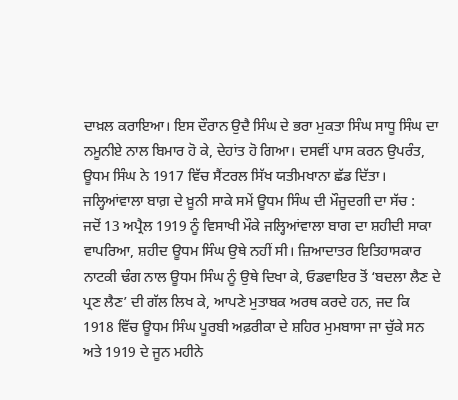ਦਾਖ਼ਲ ਕਰਾਇਆ। ਇਸ ਦੌਰਾਨ ਉਦੈ ਸਿੰਘ ਦੇ ਭਰਾ ਮੁਕਤਾ ਸਿੰਘ ਸਾਧੂ ਸਿੰਘ ਦਾ ਨਮੂਨੀਏ ਨਾਲ ਬਿਮਾਰ ਹੋ ਕੇ, ਦੇਹਾਂਤ ਹੋ ਗਿਆ। ਦਸਵੀਂ ਪਾਸ ਕਰਨ ਉਪਰੰਤ, ਊਧਮ ਸਿੰਘ ਨੇ 1917 ਵਿੱਚ ਸੈਂਟਰਲ ਸਿੱਖ ਯਤੀਮਖਾਨਾ ਛੱਡ ਦਿੱਤਾ।
ਜਲ੍ਹਿਆਂਵਾਲਾ ਬਾਗ਼ ਦੇ ਖ਼ੂਨੀ ਸਾਕੇ ਸਮੇਂ ਊਧਮ ਸਿੰਘ ਦੀ ਮੌਜੂਦਗੀ ਦਾ ਸੱਚ :
ਜਦੋਂ 13 ਅਪ੍ਰੈਲ 1919 ਨੂੰ ਵਿਸਾਖੀ ਮੌਕੇ ਜਲ੍ਹਿਆਂਵਾਲਾ ਬਾਗ ਦਾ ਸ਼ਹੀਦੀ ਸਾਕਾ ਵਾਪਰਿਆ, ਸ਼ਹੀਦ ਊਧਮ ਸਿੰਘ ਉਥੇ ਨਹੀਂ ਸੀ। ਜ਼ਿਆਦਾਤਰ ਇਤਿਹਾਸਕਾਰ ਨਾਟਕੀ ਢੰਗ ਨਾਲ ਊਧਮ ਸਿੰਘ ਨੂੰ ਉਥੇ ਦਿਖਾ ਕੇ, ਓਡਵਾਇਰ ਤੋਂ ‘ਬਦਲਾ ਲੈਣ ਦੇ ਪ੍ਰਣ ਲੈਣ’ ਦੀ ਗੱਲ ਲਿਖ ਕੇ, ਆਪਣੇ ਮੁਤਾਬਕ ਅਰਥ ਕਰਦੇ ਹਨ, ਜਦ ਕਿ 1918 ਵਿੱਚ ਊਧਮ ਸਿੰਘ ਪੂਰਬੀ ਅਫ਼ਰੀਕਾ ਦੇ ਸ਼ਹਿਰ ਮੁਮਬਾਸਾ ਜਾ ਚੁੱਕੇ ਸਨ ਅਤੇ 1919 ਦੇ ਜੂਨ ਮਹੀਨੇ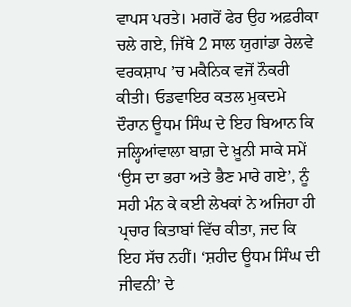ਵਾਪਸ ਪਰਤੇ। ਮਗਰੋਂ ਫੇਰ ਉਹ ਅਫ਼ਰੀਕਾ ਚਲੇ ਗਏ, ਜਿੱਥੇ 2 ਸਾਲ ਯੁਗਾਂਡਾ ਰੇਲਵੇ ਵਰਕਸ਼ਾਪ ’ਚ ਮਕੈਨਿਕ ਵਜੋਂ ਨੌਕਰੀ ਕੀਤੀ। ਓਡਵਾਇਰ ਕਤਲ ਮੁਕਦਮੇ ਦੌਰਾਨ ਊਧਮ ਸਿੰਘ ਦੇ ਇਹ ਬਿਆਨ ਕਿ ਜਲ੍ਹਿਆਂਵਾਲਾ ਬਾਗ਼ ਦੇ ਖ਼ੂਨੀ ਸਾਕੇ ਸਮੇਂ ‘ਉਸ ਦਾ ਭਰਾ ਅਤੇ ਭੈਣ ਮਾਰੇ ਗਏ’, ਨੂੰ ਸਹੀ ਮੰਨ ਕੇ ਕਈ ਲੇਖਕਾਂ ਨੇ ਅਜਿਹਾ ਹੀ ਪ੍ਰਚਾਰ ਕਿਤਾਬਾਂ ਵਿੱਚ ਕੀਤਾ, ਜਦ ਕਿ ਇਹ ਸੱਚ ਨਹੀਂ। ‘ਸ਼ਹੀਦ ਊਧਮ ਸਿੰਘ ਦੀ ਜੀਵਨੀ’ ਦੇ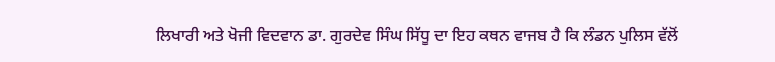ਲਿਖਾਰੀ ਅਤੇ ਖੋਜੀ ਵਿਦਵਾਨ ਡਾ. ਗੁਰਦੇਵ ਸਿੰਘ ਸਿੱਧੂ ਦਾ ਇਹ ਕਥਨ ਵਾਜਬ ਹੈ ਕਿ ਲੰਡਨ ਪੁਲਿਸ ਵੱਲੋਂ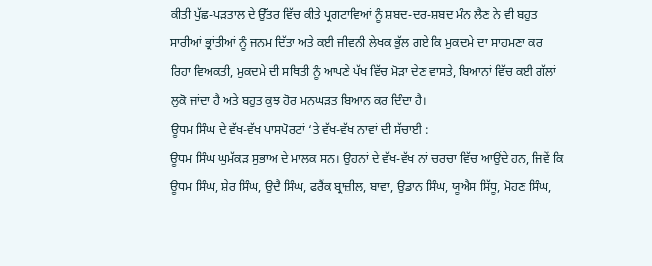ਕੀਤੀ ਪੁੱਛ-ਪੜਤਾਲ ਦੇ ਉੱਤਰ ਵਿੱਚ ਕੀਤੇ ਪ੍ਰਗਟਾਵਿਆਂ ਨੂੰ ਸ਼ਬਦ-ਦਰ-ਸ਼ਬਦ ਮੰਨ ਲੈਣ ਨੇ ਵੀ ਬਹੁਤ ਸਾਰੀਆਂ ਭ੍ਰਾਂਤੀਆਂ ਨੂੰ ਜਨਮ ਦਿੱਤਾ ਅਤੇ ਕਈ ਜੀਵਨੀ ਲੇਖਕ ਭੁੱਲ ਗਏ ਕਿ ਮੁਕਦਮੇ ਦਾ ਸਾਹਮਣਾ ਕਰ ਰਿਹਾ ਵਿਅਕਤੀ, ਮੁਕਦਮੇ ਦੀ ਸਥਿਤੀ ਨੂੰ ਆਪਣੇ ਪੱਖ ਵਿੱਚ ਮੋੜਾ ਦੇਣ ਵਾਸਤੇ, ਬਿਆਨਾਂ ਵਿੱਚ ਕਈ ਗੱਲਾਂ ਲੁਕੋ ਜਾਂਦਾ ਹੈ ਅਤੇ ਬਹੁਤ ਕੁਝ ਹੋਰ ਮਨਘੜਤ ਬਿਆਨ ਕਰ ਦਿੰਦਾ ਹੈ।
ਊਧਮ ਸਿੰਘ ਦੇ ਵੱਖ-ਵੱਖ ਪਾਸਪੋਰਟਾਂ ‘ਤੇ ਵੱਖ-ਵੱਖ ਨਾਵਾਂ ਦੀ ਸੱਚਾਈ :
ਊਧਮ ਸਿੰਘ ਘੁਮੱਕੜ ਸੁਭਾਅ ਦੇ ਮਾਲਕ ਸਨ। ਉਹਨਾਂ ਦੇ ਵੱਖ-ਵੱਖ ਨਾਂ ਚਰਚਾ ਵਿੱਚ ਆਉਂਦੇ ਹਨ, ਜਿਵੇਂ ਕਿ ਊਧਮ ਸਿੰਘ, ਸ਼ੇਰ ਸਿੰਘ, ਉਦੈ ਸਿੰਘ, ਫਰੈਂਕ ਬ੍ਰਾਜ਼ੀਲ, ਬਾਵਾ, ਉਡਾਨ ਸਿੰਘ, ਯੂਐਸ ਸਿੱਧੂ, ਮੋਹਣ ਸਿੰਘ,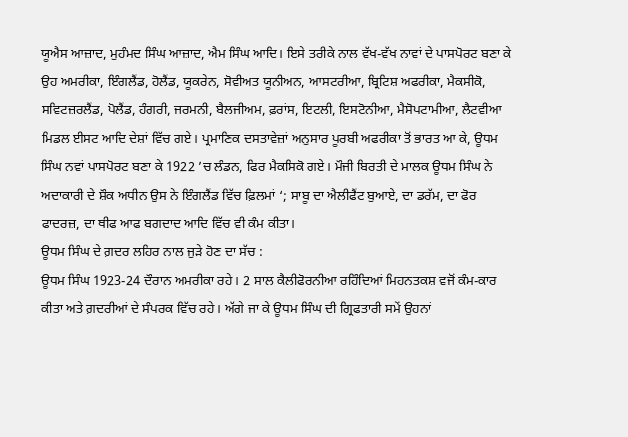ਯੂਐਸ ਆਜ਼ਾਦ, ਮੁਹੰਮਦ ਸਿੰਘ ਆਜ਼ਾਦ, ਐਮ ਸਿੰਘ ਆਦਿ। ਇਸੇ ਤਰੀਕੇ ਨਾਲ ਵੱਖ-ਵੱਖ ਨਾਵਾਂ ਦੇ ਪਾਸਪੋਰਟ ਬਣਾ ਕੇ ਉਹ ਅਮਰੀਕਾ, ਇੰਗਲੈਂਡ, ਹੋਲੈਂਡ, ਯੂਕਰੇਨ, ਸੋਵੀਅਤ ਯੂਨੀਅਨ, ਆਸਟਰੀਆ, ਬ੍ਰਿਟਿਸ਼ ਅਫਰੀਕਾ, ਮੈਕਸੀਕੋ, ਸਵਿਟਜ਼ਰਲੈਂਡ, ਪੋਲੈਂਡ, ਹੰਗਰੀ, ਜਰਮਨੀ, ਬੈਲਜੀਅਮ, ਫ਼ਰਾਂਸ, ਇਟਲੀ, ਇਸਟੋਨੀਆ, ਮੈਸੋਪਟਾਮੀਆ, ਲੈਟਵੀਆ ਮਿਡਲ ਈਸਟ ਆਦਿ ਦੇਸ਼ਾਂ ਵਿੱਚ ਗਏ। ਪ੍ਰਮਾਣਿਕ ਦਸਤਾਵੇਜ਼ਾਂ ਅਨੁਸਾਰ ਪੂਰਬੀ ਅਫਰੀਕਾ ਤੋਂ ਭਾਰਤ ਆ ਕੇ, ਊਧਮ ਸਿੰਘ ਨਵਾਂ ਪਾਸਪੋਰਟ ਬਣਾ ਕੇ 1922 ’ਚ ਲੰਡਨ, ਫਿਰ ਮੈਕਸਿਕੋ ਗਏ। ਮੌਜੀ ਬਿਰਤੀ ਦੇ ਮਾਲਕ ਊਧਮ ਸਿੰਘ ਨੇ ਅਦਾਕਾਰੀ ਦੇ ਸ਼ੌਕ ਅਧੀਨ ਉਸ ਨੇ ਇੰਗਲੈਂਡ ਵਿੱਚ ਫ਼ਿਲਮਾਂ ‘; ਸਾਬੂ ਦਾ ਐਲੀਫੈਂਟ ਬੁਆਏ, ਦਾ ਡਰੱਮ, ਦਾ ਫੋਰ ਫਾਦਰਜ਼, ਦਾ ਥੀਫ ਆਫ ਬਗਦਾਦ ਆਦਿ ਵਿੱਚ ਵੀ ਕੰਮ ਕੀਤਾ।
ਊਧਮ ਸਿੰਘ ਦੇ ਗ਼ਦਰ ਲਹਿਰ ਨਾਲ ਜੁੜੇ ਹੋਣ ਦਾ ਸੱਚ :
ਊਧਮ ਸਿੰਘ 1923-24 ਦੌਰਾਨ ਅਮਰੀਕਾ ਰਹੇ। 2 ਸਾਲ ਕੈਲੀਫੋਰਨੀਆ ਰਹਿੰਦਿਆਂ ਮਿਹਨਤਕਸ਼ ਵਜੋਂ ਕੰਮ-ਕਾਰ ਕੀਤਾ ਅਤੇ ਗ਼ਦਰੀਆਂ ਦੇ ਸੰਪਰਕ ਵਿੱਚ ਰਹੇ। ਅੱਗੇ ਜਾ ਕੇ ਊਧਮ ਸਿੰਘ ਦੀ ਗ੍ਰਿਫਤਾਰੀ ਸਮੇਂ ਉਹਨਾਂ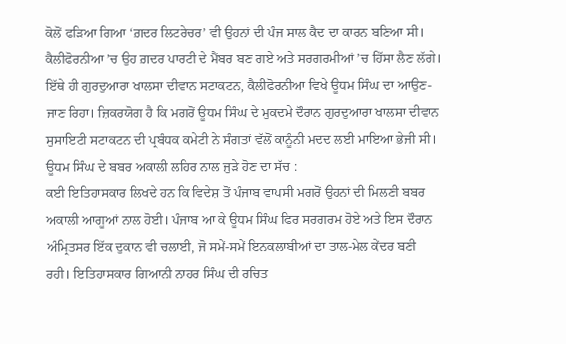ਕੋਲੋਂ ਫੜਿਆ ਗਿਆ ‘ਗ਼ਦਰ ਲਿਟਰੇਚਰ’ ਵੀ ਉਹਨਾਂ ਦੀ ਪੰਜ ਸਾਲ ਕੈਦ ਦਾ ਕਾਰਨ ਬਣਿਆ ਸੀ। ਕੈਲੀਫੋਰਨੀਆ ’ਚ ਉਹ ਗ਼ਦਰ ਪਾਰਟੀ ਦੇ ਮੈਂਬਰ ਬਣ ਗਏ ਅਤੇ ਸਰਗਰਮੀਆਂ ’ਚ ਹਿੱਸਾ ਲੈਣ ਲੱਗੇ। ਇੱਥੇ ਹੀ ਗੁਰਦੁਆਰਾ ਖਾਲਸਾ ਦੀਵਾਨ ਸਟਾਕਟਨ, ਕੈਲੀਫੋਰਨੀਆ ਵਿਖੇ ਊਧਮ ਸਿੰਘ ਦਾ ਆਉਣ-ਜਾਣ ਰਿਹਾ। ਜ਼ਿਕਰਯੋਗ ਹੈ ਕਿ ਮਗਰੋਂ ਊਧਮ ਸਿੰਘ ਦੇ ਮੁਕਦਮੇ ਦੌਰਾਨ ਗੁਰਦੁਆਰਾ ਖਾਲਸਾ ਦੀਵਾਨ ਸੁਸਾਇਟੀ ਸਟਾਕਟਨ ਦੀ ਪ੍ਰਬੰਧਕ ਕਮੇਟੀ ਨੇ ਸੰਗਤਾਂ ਵੱਲੋਂ ਕਾਨੂੰਨੀ ਮਦਦ ਲਈ ਮਾਇਆ ਭੇਜੀ ਸੀ।
ਊਧਮ ਸਿੰਘ ਦੇ ਬਬਰ ਅਕਾਲੀ ਲਹਿਰ ਨਾਲ ਜੁੜੇ ਹੋਣ ਦਾ ਸੱਚ :
ਕਈ ਇਤਿਹਾਸਕਾਰ ਲਿਖਦੇ ਹਨ ਕਿ ਵਿਦੇਸ਼ ਤੋਂ ਪੰਜਾਬ ਵਾਪਸੀ ਮਗਰੋਂ ਉਹਨਾਂ ਦੀ ਮਿਲਣੀ ਬਬਰ ਅਕਾਲੀ ਆਗੂਆਂ ਨਾਲ ਹੋਈ। ਪੰਜਾਬ ਆ ਕੇ ਊਧਮ ਸਿੰਘ ਫਿਰ ਸਰਗਰਮ ਹੋਏ ਅਤੇ ਇਸ ਦੌਰਾਨ ਅੰਮ੍ਰਿਤਸਰ ਇੱਕ ਦੁਕਾਨ ਵੀ ਚਲਾਈ, ਜੋ ਸਮੇਂ-ਸਮੇਂ ਇਨਕਲਾਬੀਆਂ ਦਾ ਤਾਲ-ਮੇਲ ਕੇਂਦਰ ਬਣੀ ਰਹੀ। ਇਤਿਹਾਸਕਾਰ ਗਿਆਨੀ ਨਾਹਰ ਸਿੰਘ ਦੀ ਰਚਿਤ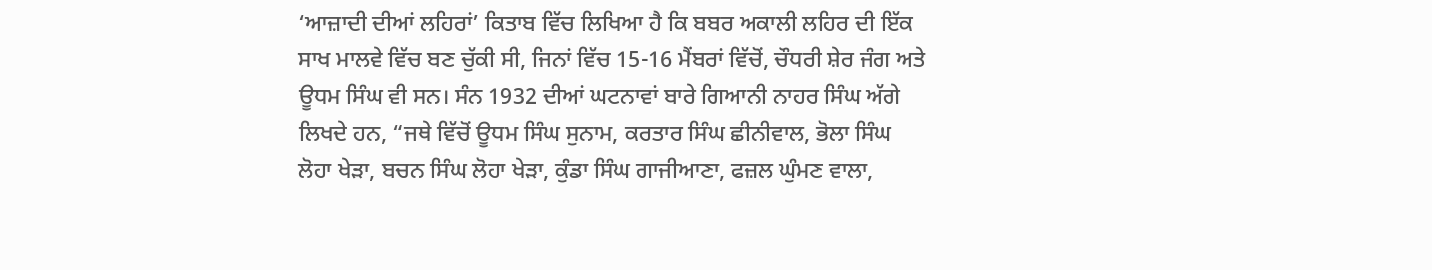‘ਆਜ਼ਾਦੀ ਦੀਆਂ ਲਹਿਰਾਂ’ ਕਿਤਾਬ ਵਿੱਚ ਲਿਖਿਆ ਹੈ ਕਿ ਬਬਰ ਅਕਾਲੀ ਲਹਿਰ ਦੀ ਇੱਕ ਸਾਖ ਮਾਲਵੇ ਵਿੱਚ ਬਣ ਚੁੱਕੀ ਸੀ, ਜਿਨਾਂ ਵਿੱਚ 15-16 ਮੈਂਬਰਾਂ ਵਿੱਚੋਂ, ਚੌਧਰੀ ਸ਼ੇਰ ਜੰਗ ਅਤੇ ਊਧਮ ਸਿੰਘ ਵੀ ਸਨ। ਸੰਨ 1932 ਦੀਆਂ ਘਟਨਾਵਾਂ ਬਾਰੇ ਗਿਆਨੀ ਨਾਹਰ ਸਿੰਘ ਅੱਗੇ ਲਿਖਦੇ ਹਨ, “ਜਥੇ ਵਿੱਚੋਂ ਊਧਮ ਸਿੰਘ ਸੁਨਾਮ, ਕਰਤਾਰ ਸਿੰਘ ਛੀਨੀਵਾਲ, ਭੋਲਾ ਸਿੰਘ ਲੋਹਾ ਖੇੜਾ, ਬਚਨ ਸਿੰਘ ਲੋਹਾ ਖੇੜਾ, ਕੁੰਡਾ ਸਿੰਘ ਗਾਜੀਆਣਾ, ਫਜ਼ਲ ਘੁੰਮਣ ਵਾਲਾ,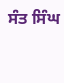ਸੰਤ ਸਿੰਘ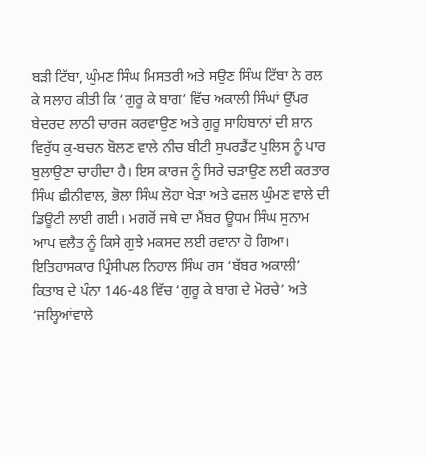ਬੜੀ ਟਿੱਬਾ, ਘੁੰਮਣ ਸਿੰਘ ਮਿਸਤਰੀ ਅਤੇ ਸਉਣ ਸਿੰਘ ਟਿੱਬਾ ਨੇ ਰਲ ਕੇ ਸਲਾਹ ਕੀਤੀ ਕਿ ‘ਗੁਰੂ ਕੇ ਬਾਗ’ ਵਿੱਚ ਅਕਾਲੀ ਸਿੰਘਾਂ ਉੱਪਰ ਬੇਦਰਦ ਲਾਠੀ ਚਾਰਜ ਕਰਵਾਉਣ ਅਤੇ ਗੁਰੂ ਸਾਹਿਬਾਨਾਂ ਦੀ ਸ਼ਾਨ ਵਿਰੁੱਧ ਕੁ-ਬਚਨ ਬੋਲਣ ਵਾਲੇ ਨੀਚ ਬੀਟੀ ਸੁਪਰਡੈਂਟ ਪੁਲਿਸ ਨੂੰ ਪਾਰ ਬੁਲਾਉਣਾ ਚਾਹੀਦਾ ਹੈ। ਇਸ ਕਾਰਜ ਨੂੰ ਸਿਰੇ ਚੜਾਉਣ ਲਈ ਕਰਤਾਰ ਸਿੰਘ ਛੀਨੀਵਾਲ, ਭੋਲਾ ਸਿੰਘ ਲੋਹਾ ਖੇੜਾ ਅਤੇ ਫਜ਼ਲ ਘੁੰਮਣ ਵਾਲੇ ਦੀ ਡਿਊਟੀ ਲਾਈ ਗਈ। ਮਗਰੋਂ ਜਥੇ ਦਾ ਮੈਂਬਰ ਊਧਮ ਸਿੰਘ ਸੁਨਾਮ ਆਪ ਵਲੈਤ ਨੂੰ ਕਿਸੇ ਗੁਝੇ ਮਕਸਦ ਲਈ ਰਵਾਨਾ ਹੋ ਗਿਆ।
ਇਤਿਹਾਸਕਾਰ ਪ੍ਰਿੰਸੀਪਲ ਨਿਹਾਲ ਸਿੰਘ ਰਸ ‘ਬੱਬਰ ਅਕਾਲੀ’ ਕਿਤਾਬ ਦੇ ਪੰਨਾ 146-48 ਵਿੱਚ ‘ਗੁਰੂ ਕੇ ਬਾਗ ਦੇ ਮੋਰਚੇ’ ਅਤੇ ‘ਜਲ੍ਹਿਆਂਵਾਲੇ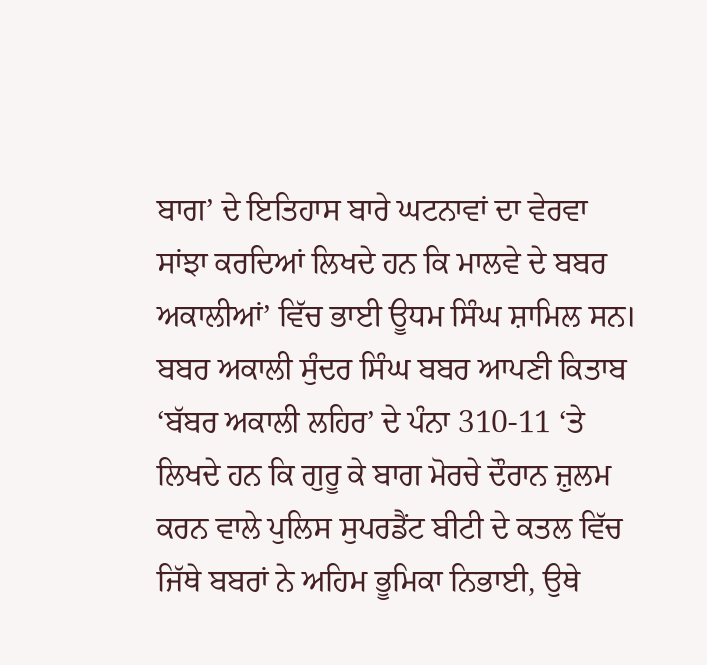ਬਾਗ’ ਦੇ ਇਤਿਹਾਸ ਬਾਰੇ ਘਟਨਾਵਾਂ ਦਾ ਵੇਰਵਾ ਸਾਂਝਾ ਕਰਦਿਆਂ ਲਿਖਦੇ ਹਨ ਕਿ ਮਾਲਵੇ ਦੇ ਬਬਰ ਅਕਾਲੀਆਂ’ ਵਿੱਚ ਭਾਈ ਊਧਮ ਸਿੰਘ ਸ਼ਾਮਿਲ ਸਨ। ਬਬਰ ਅਕਾਲੀ ਸੁੰਦਰ ਸਿੰਘ ਬਬਰ ਆਪਣੀ ਕਿਤਾਬ ‘ਬੱਬਰ ਅਕਾਲੀ ਲਹਿਰ’ ਦੇ ਪੰਨਾ 310-11 ‘ਤੇ ਲਿਖਦੇ ਹਨ ਕਿ ਗੁਰੂ ਕੇ ਬਾਗ ਮੋਰਚੇ ਦੌਰਾਨ ਜ਼ੁਲਮ ਕਰਨ ਵਾਲੇ ਪੁਲਿਸ ਸੁਪਰਡੈਂਟ ਬੀਟੀ ਦੇ ਕਤਲ ਵਿੱਚ ਜਿੱਥੇ ਬਬਰਾਂ ਨੇ ਅਹਿਮ ਭੂਮਿਕਾ ਨਿਭਾਈ, ਉਥੇ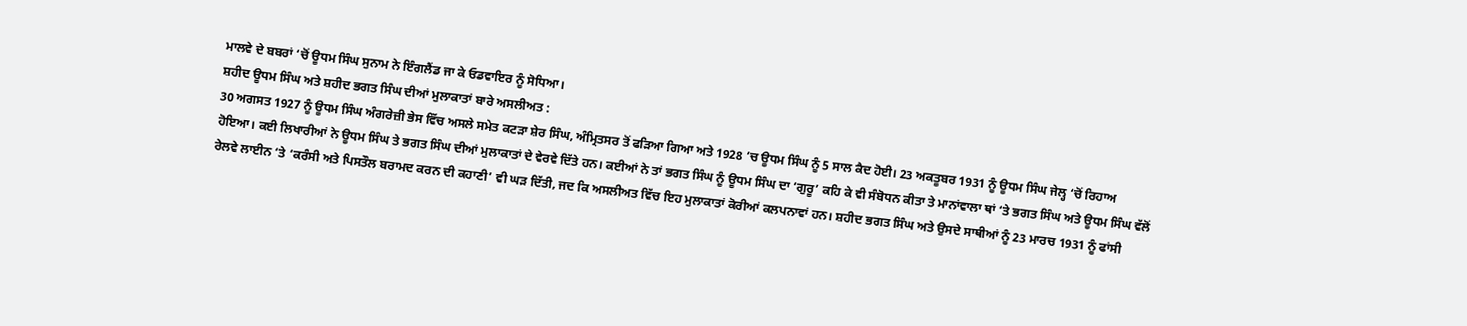ਮਾਲਵੇ ਦੇ ਬਬਰਾਂ ‘ਚੋਂ ਊਧਮ ਸਿੰਘ ਸੁਨਾਮ ਨੇ ਇੰਗਲੈਂਡ ਜਾ ਕੇ ਓਡਵਾਇਰ ਨੂੰ ਸੋਧਿਆ।
ਸ਼ਹੀਦ ਊਧਮ ਸਿੰਘ ਅਤੇ ਸ਼ਹੀਦ ਭਗਤ ਸਿੰਘ ਦੀਆਂ ਮੁਲਾਕਾਤਾਂ ਬਾਰੇ ਅਸਲੀਅਤ :
30 ਅਗਸਤ 1927 ਨੂੰ ਊਧਮ ਸਿੰਘ ਅੰਗਰੇਜ਼ੀ ਭੇਸ ਵਿੱਚ ਅਸਲੇ ਸਮੇਤ ਕਟੜਾ ਸ਼ੇਰ ਸਿੰਘ, ਅੰਮ੍ਰਿਤਸਰ ਤੋਂ ਫੜਿਆ ਗਿਆ ਅਤੇ 1928 ’ਚ ਊਧਮ ਸਿੰਘ ਨੂੰ 5 ਸਾਲ ਕੈਦ ਹੋਈ। 23 ਅਕਤੂਬਰ 1931 ਨੂੰ ਊਧਮ ਸਿੰਘ ਜੇਲ੍ਹ ‘ਚੋਂ ਰਿਹਾਅ ਹੋਇਆ। ਕਈ ਲਿਖਾਰੀਆਂ ਨੇ ਊਧਮ ਸਿੰਘ ਤੇ ਭਗਤ ਸਿੰਘ ਦੀਆਂ ਮੁਲਾਕਾਤਾਂ ਦੇ ਵੇਰਵੇ ਦਿੱਤੇ ਹਨ। ਕਈਆਂ ਨੇ ਤਾਂ ਭਗਤ ਸਿੰਘ ਨੂੰ ਊਧਮ ਸਿੰਘ ਦਾ ‘ਗੁਰੂ’ ਕਹਿ ਕੇ ਵੀ ਸੰਬੋਧਨ ਕੀਤਾ ਤੇ ਮਾਨਾਂਵਾਲਾ ਥਾਂ ‘ਤੇ ਭਗਤ ਸਿੰਘ ਅਤੇ ਊਧਮ ਸਿੰਘ ਵੱਲੋਂ ਰੇਲਵੇ ਲਾਈਨ ‘ਤੇ ‘ਕਰੰਸੀ ਅਤੇ ਪਿਸਤੌਲ ਬਰਾਮਦ ਕਰਨ ਦੀ ਕਹਾਣੀ’ ਵੀ ਘੜ ਦਿੱਤੀ, ਜਦ ਕਿ ਅਸਲੀਅਤ ਵਿੱਚ ਇਹ ਮੁਲਾਕਾਤਾਂ ਕੋਰੀਆਂ ਕਲਪਨਾਵਾਂ ਹਨ। ਸ਼ਹੀਦ ਭਗਤ ਸਿੰਘ ਅਤੇ ਉਸਦੇ ਸਾਥੀਆਂ ਨੂੰ 23 ਮਾਰਚ 1931 ਨੂੰ ਫਾਂਸੀ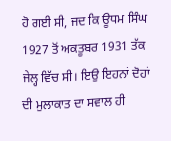ਹੋ ਗਈ ਸੀ, ਜਦ ਕਿ ਊਧਮ ਸਿੰਘ 1927 ਤੋਂ ਅਕਤੂਬਰ 1931 ਤੱਕ ਜੇਲ੍ਹ ਵਿੱਚ ਸੀ। ਇਉ ਇਹਨਾਂ ਦੋਹਾਂ ਦੀ ਮੁਲਾਕਾਤ ਦਾ ਸਵਾਲ ਹੀ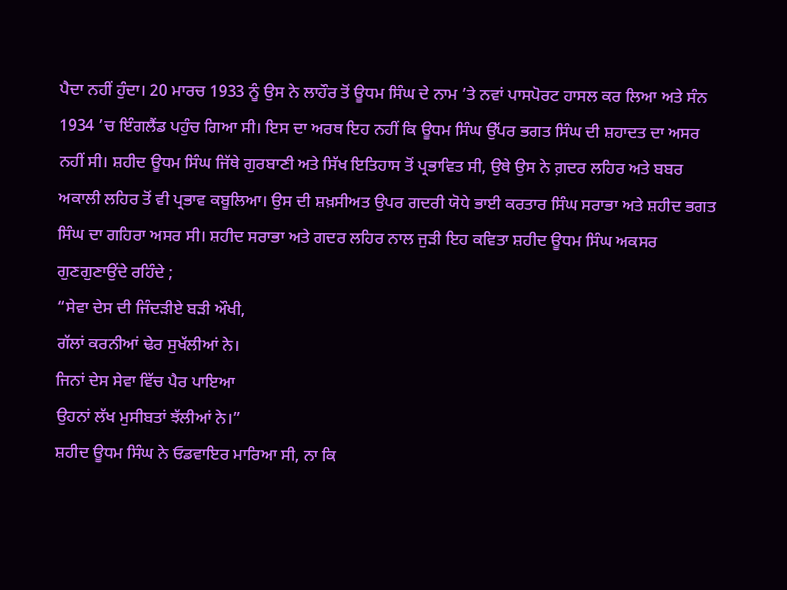ਪੈਦਾ ਨਹੀਂ ਹੁੰਦਾ। 20 ਮਾਰਚ 1933 ਨੂੰ ਉਸ ਨੇ ਲਾਹੌਰ ਤੋਂ ਊਧਮ ਸਿੰਘ ਦੇ ਨਾਮ ’ਤੇ ਨਵਾਂ ਪਾਸਪੋਰਟ ਹਾਸਲ ਕਰ ਲਿਆ ਅਤੇ ਸੰਨ 1934 ’ਚ ਇੰਗਲੈਂਡ ਪਹੁੰਚ ਗਿਆ ਸੀ। ਇਸ ਦਾ ਅਰਥ ਇਹ ਨਹੀਂ ਕਿ ਊਧਮ ਸਿੰਘ ਉੱਪਰ ਭਗਤ ਸਿੰਘ ਦੀ ਸ਼ਹਾਦਤ ਦਾ ਅਸਰ ਨਹੀਂ ਸੀ। ਸ਼ਹੀਦ ਊਧਮ ਸਿੰਘ ਜਿੱਥੇ ਗੁਰਬਾਣੀ ਅਤੇ ਸਿੱਖ ਇਤਿਹਾਸ ਤੋਂ ਪ੍ਰਭਾਵਿਤ ਸੀ, ਉਥੇ ਉਸ ਨੇ ਗ਼ਦਰ ਲਹਿਰ ਅਤੇ ਬਬਰ ਅਕਾਲੀ ਲਹਿਰ ਤੋਂ ਵੀ ਪ੍ਰਭਾਵ ਕਬੂਲਿਆ। ਉਸ ਦੀ ਸ਼ਖ਼ਸੀਅਤ ਉਪਰ ਗਦਰੀ ਯੋਧੇ ਭਾਈ ਕਰਤਾਰ ਸਿੰਘ ਸਰਾਭਾ ਅਤੇ ਸ਼ਹੀਦ ਭਗਤ ਸਿੰਘ ਦਾ ਗਹਿਰਾ ਅਸਰ ਸੀ। ਸ਼ਹੀਦ ਸਰਾਭਾ ਅਤੇ ਗਦਰ ਲਹਿਰ ਨਾਲ ਜੁੜੀ ਇਹ ਕਵਿਤਾ ਸ਼ਹੀਦ ਊਧਮ ਸਿੰਘ ਅਕਸਰ ਗੁਣਗੁਣਾਉਂਦੇ ਰਹਿੰਦੇ ;
“ਸੇਵਾ ਦੇਸ ਦੀ ਜਿੰਦੜੀਏ ਬੜੀ ਔਖੀ,
ਗੱਲਾਂ ਕਰਨੀਆਂ ਢੇਰ ਸੁਖੱਲੀਆਂ ਨੇ।
ਜਿਨਾਂ ਦੇਸ ਸੇਵਾ ਵਿੱਚ ਪੈਰ ਪਾਇਆ
ਉਹਨਾਂ ਲੱਖ ਮੁਸੀਬਤਾਂ ਝੱਲੀਆਂ ਨੇ।”
ਸ਼ਹੀਦ ਊਧਮ ਸਿੰਘ ਨੇ ਓਡਵਾਇਰ ਮਾਰਿਆ ਸੀ, ਨਾ ਕਿ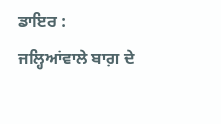ਡਾਇਰ :
ਜਲ੍ਹਿਆਂਵਾਲੇ ਬਾਗ਼ ਦੇ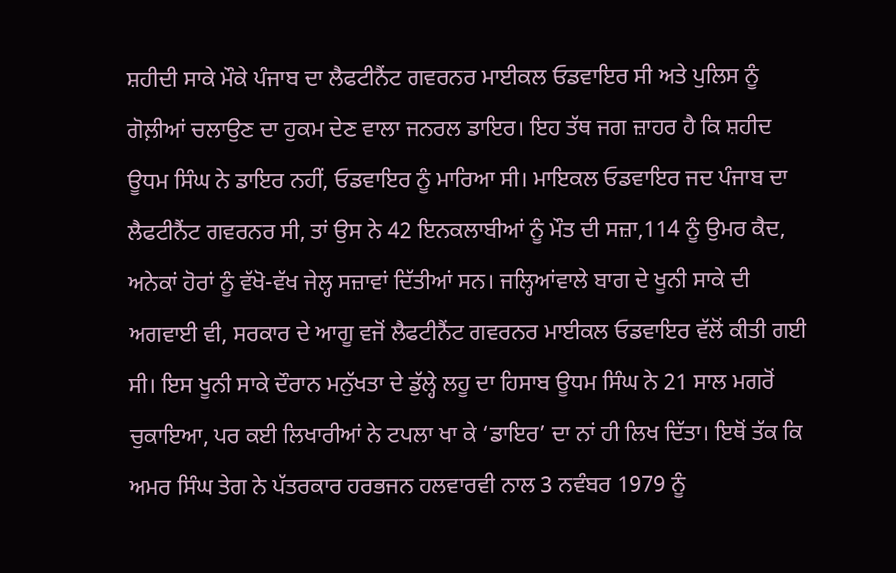ਸ਼ਹੀਦੀ ਸਾਕੇ ਮੌਕੇ ਪੰਜਾਬ ਦਾ ਲੈਫਟੀਨੈਂਟ ਗਵਰਨਰ ਮਾਈਕਲ ਓਡਵਾਇਰ ਸੀ ਅਤੇ ਪੁਲਿਸ ਨੂੰ ਗੋਲ਼ੀਆਂ ਚਲਾਉਣ ਦਾ ਹੁਕਮ ਦੇਣ ਵਾਲਾ ਜਨਰਲ ਡਾਇਰ। ਇਹ ਤੱਥ ਜਗ ਜ਼ਾਹਰ ਹੈ ਕਿ ਸ਼ਹੀਦ ਊਧਮ ਸਿੰਘ ਨੇ ਡਾਇਰ ਨਹੀਂ, ਓਡਵਾਇਰ ਨੂੰ ਮਾਰਿਆ ਸੀ। ਮਾਇਕਲ ਓਡਵਾਇਰ ਜਦ ਪੰਜਾਬ ਦਾ ਲੈਫਟੀਨੈਂਟ ਗਵਰਨਰ ਸੀ, ਤਾਂ ਉਸ ਨੇ 42 ਇਨਕਲਾਬੀਆਂ ਨੂੰ ਮੌਤ ਦੀ ਸਜ਼ਾ,114 ਨੂੰ ਉਮਰ ਕੈਦ, ਅਨੇਕਾਂ ਹੋਰਾਂ ਨੂੰ ਵੱਖੋ-ਵੱਖ ਜੇਲ੍ਹ ਸਜ਼ਾਵਾਂ ਦਿੱਤੀਆਂ ਸਨ। ਜਲ੍ਹਿਆਂਵਾਲੇ ਬਾਗ ਦੇ ਖੂਨੀ ਸਾਕੇ ਦੀ ਅਗਵਾਈ ਵੀ, ਸਰਕਾਰ ਦੇ ਆਗੂ ਵਜੋਂ ਲੈਫਟੀਨੈਂਟ ਗਵਰਨਰ ਮਾਈਕਲ ਓਡਵਾਇਰ ਵੱਲੋਂ ਕੀਤੀ ਗਈ ਸੀ। ਇਸ ਖੂਨੀ ਸਾਕੇ ਦੌਰਾਨ ਮਨੁੱਖਤਾ ਦੇ ਡੁੱਲ੍ਹੇ ਲਹੂ ਦਾ ਹਿਸਾਬ ਊਧਮ ਸਿੰਘ ਨੇ 21 ਸਾਲ ਮਗਰੋਂ ਚੁਕਾਇਆ, ਪਰ ਕਈ ਲਿਖਾਰੀਆਂ ਨੇ ਟਪਲਾ ਖਾ ਕੇ ‘ਡਾਇਰ’ ਦਾ ਨਾਂ ਹੀ ਲਿਖ ਦਿੱਤਾ। ਇਥੋਂ ਤੱਕ ਕਿ ਅਮਰ ਸਿੰਘ ਤੇਗ ਨੇ ਪੱਤਰਕਾਰ ਹਰਭਜਨ ਹਲਵਾਰਵੀ ਨਾਲ 3 ਨਵੰਬਰ 1979 ਨੂੰ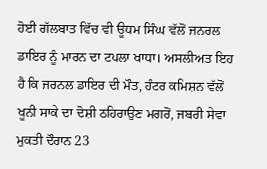ਹੋਈ ਗੱਲਬਾਤ ਵਿੱਚ ਵੀ ਊਧਮ ਸਿੰਘ ਵੱਲੋਂ ਜਨਰਲ ਡਾਇਰ ਨੂੰ ਮਾਰਨ ਦਾ ਟਪਲਾ ਖਾਧਾ। ਅਸਲੀਅਤ ਇਹ ਹੈ ਕਿ ਜਰਨਲ ਡਾਇਰ ਦੀ ਮੌਤ, ਹੰਟਰ ਕਮਿਸ਼ਨ ਵੱਲੋਂ ਖੂਨੀ ਸਾਕੇ ਦਾ ਦੋਸ਼ੀ ਠਹਿਰਾਉਣ ਮਗਰੋਂ, ਜਬਰੀ ਸੇਵਾ ਮੁਕਤੀ ਦੌਰਾਨ 23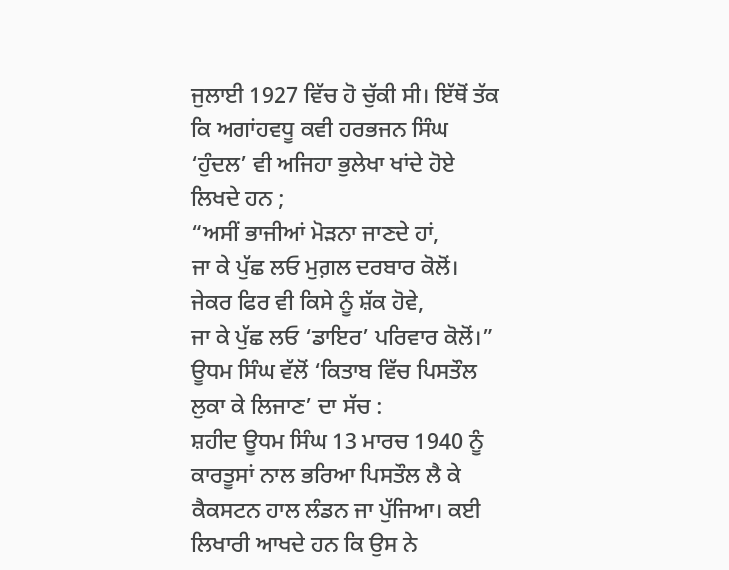ਜੁਲਾਈ 1927 ਵਿੱਚ ਹੋ ਚੁੱਕੀ ਸੀ। ਇੱਥੋਂ ਤੱਕ ਕਿ ਅਗਾਂਹਵਧੂ ਕਵੀ ਹਰਭਜਨ ਸਿੰਘ ‘ਹੁੰਦਲ’ ਵੀ ਅਜਿਹਾ ਭੁਲੇਖਾ ਖਾਂਦੇ ਹੋਏ ਲਿਖਦੇ ਹਨ ;
“ਅਸੀਂ ਭਾਜੀਆਂ ਮੋੜਨਾ ਜਾਣਦੇ ਹਾਂ,
ਜਾ ਕੇ ਪੁੱਛ ਲਓ ਮੁਗ਼ਲ ਦਰਬਾਰ ਕੋਲੋਂ।
ਜੇਕਰ ਫਿਰ ਵੀ ਕਿਸੇ ਨੂੰ ਸ਼ੱਕ ਹੋਵੇ,
ਜਾ ਕੇ ਪੁੱਛ ਲਓ ‘ਡਾਇਰ’ ਪਰਿਵਾਰ ਕੋਲੋਂ।”
ਊਧਮ ਸਿੰਘ ਵੱਲੋਂ ‘ਕਿਤਾਬ ਵਿੱਚ ਪਿਸਤੌਲ ਲੁਕਾ ਕੇ ਲਿਜਾਣ’ ਦਾ ਸੱਚ :
ਸ਼ਹੀਦ ਊਧਮ ਸਿੰਘ 13 ਮਾਰਚ 1940 ਨੂੰ ਕਾਰਤੂਸਾਂ ਨਾਲ ਭਰਿਆ ਪਿਸਤੌਲ ਲੈ ਕੇ ਕੈਕਸਟਨ ਹਾਲ ਲੰਡਨ ਜਾ ਪੁੱਜਿਆ। ਕਈ ਲਿਖਾਰੀ ਆਖਦੇ ਹਨ ਕਿ ਉਸ ਨੇ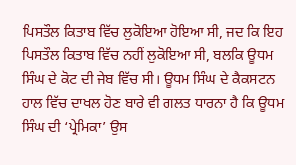ਪਿਸਤੌਲ ਕਿਤਾਬ ਵਿੱਚ ਲੁਕੋਇਆ ਹੋਇਆ ਸੀ, ਜਦ ਕਿ ਇਹ ਪਿਸਤੌਲ ਕਿਤਾਬ ਵਿੱਚ ਨਹੀਂ ਲੁਕੋਇਆ ਸੀ, ਬਲਕਿ ਊਧਮ ਸਿੰਘ ਦੇ ਕੋਟ ਦੀ ਜੇਬ ਵਿੱਚ ਸੀ। ਊਧਮ ਸਿੰਘ ਦੇ ਕੈਕਸਟਨ ਹਾਲ ਵਿੱਚ ਦਾਖਲ ਹੋਣ ਬਾਰੇ ਵੀ ਗਲਤ ਧਾਰਨਾ ਹੈ ਕਿ ਊਧਮ ਸਿੰਘ ਦੀ ‘ਪ੍ਰੇਮਿਕਾ’ ਉਸ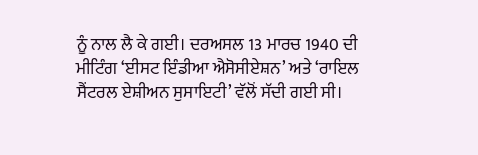ਨੂੰ ਨਾਲ ਲੈ ਕੇ ਗਈ। ਦਰਅਸਲ 13 ਮਾਰਚ 1940 ਦੀ ਮੀਟਿੰਗ ‘ਈਸਟ ਇੰਡੀਆ ਐਸੋਸੀਏਸ਼ਨ’ ਅਤੇ ‘ਰਾਇਲ ਸੈਂਟਰਲ ਏਸ਼ੀਅਨ ਸੁਸਾਇਟੀ’ ਵੱਲੋਂ ਸੱਦੀ ਗਈ ਸੀ।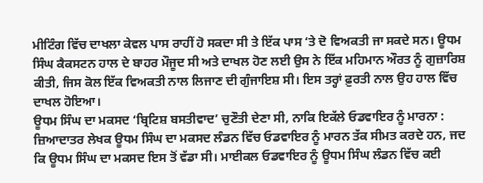ਮੀਟਿੰਗ ਵਿੱਚ ਦਾਖਲਾ ਕੇਵਲ ਪਾਸ ਰਾਹੀਂ ਹੋ ਸਕਦਾ ਸੀ ਤੇ ਇੱਕ ਪਾਸ ‘ਤੇ ਦੋ ਵਿਅਕਤੀ ਜਾ ਸਕਦੇ ਸਨ। ਊਧਮ ਸਿੰਘ ਕੈਕਸਟਨ ਹਾਲ ਦੇ ਬਾਹਰ ਮੌਜੂਦ ਸੀ ਅਤੇ ਦਾਖਲ ਹੋਣ ਲਈ ਉਸ ਨੇ ਇੱਕ ਮਹਿਮਾਨ ਔਰਤ ਨੂੰ ਗੁਜ਼ਾਰਿਸ਼ ਕੀਤੀ, ਜਿਸ ਕੋਲ ਇੱਕ ਵਿਅਕਤੀ ਨਾਲ ਲਿਜਾਣ ਦੀ ਗੁੰਜਾਇਸ਼ ਸੀ। ਇਸ ਤਰ੍ਹਾਂ ਫ਼ੁਰਤੀ ਨਾਲ ਉਹ ਹਾਲ ਵਿੱਚ ਦਾਖਲ ਹੋਇਆ।
ਊਧਮ ਸਿੰਘ ਦਾ ਮਕਸਦ ‘ਬ੍ਰਿਟਿਸ਼ ਬਸਤੀਵਾਦ’ ਚੁਣੌਤੀ ਦੇਣਾ ਸੀ, ਨਾਕਿ ਇਕੱਲੇ ਓਡਵਾਇਰ ਨੂੰ ਮਾਰਨਾ :
ਜ਼ਿਆਦਾਤਰ ਲੇਖਕ ਊਧਮ ਸਿੰਘ ਦਾ ਮਕਸਦ ਲੰਡਨ ਵਿੱਚ ਓਡਵਾਇਰ ਨੂੰ ਮਾਰਨ ਤੱਕ ਸੀਮਤ ਕਰਦੇ ਹਨ, ਜਦ ਕਿ ਊਧਮ ਸਿੰਘ ਦਾ ਮਕਸਦ ਇਸ ਤੋਂ ਵੱਡਾ ਸੀ। ਮਾਈਕਲ ਓਡਵਾਇਰ ਨੂੰ ਊਧਮ ਸਿੰਘ ਲੰਡਨ ਵਿੱਚ ਕਈ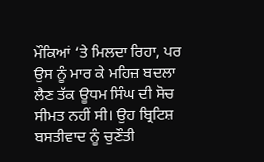ਮੌਕਿਆਂ ‘ਤੇ ਮਿਲਦਾ ਰਿਹਾ, ਪਰ ਉਸ ਨੂੰ ਮਾਰ ਕੇ ਮਹਿਜ਼ ਬਦਲਾ ਲੈਣ ਤੱਕ ਊਧਮ ਸਿੰਘ ਦੀ ਸੋਚ ਸੀਮਤ ਨਹੀਂ ਸੀ। ਉਹ ਬ੍ਰਿਟਿਸ਼ ਬਸਤੀਵਾਦ ਨੂੰ ਚੁਣੌਤੀ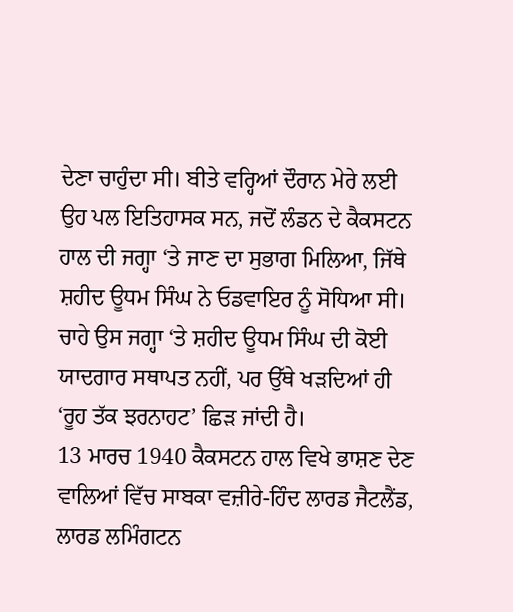ਦੇਣਾ ਚਾਹੁੰਦਾ ਸੀ। ਬੀਤੇ ਵਰ੍ਹਿਆਂ ਦੌਰਾਨ ਮੇਰੇ ਲਈ ਉਹ ਪਲ ਇਤਿਹਾਸਕ ਸਨ, ਜਦੋਂ ਲੰਡਨ ਦੇ ਕੈਕਸਟਨ ਹਾਲ ਦੀ ਜਗ੍ਹਾ ‘ਤੇ ਜਾਣ ਦਾ ਸੁਭਾਗ ਮਿਲਿਆ, ਜਿੱਥੇ ਸ਼ਹੀਦ ਊਧਮ ਸਿੰਘ ਨੇ ਓਡਵਾਇਰ ਨੂੰ ਸੋਧਿਆ ਸੀ। ਚਾਹੇ ਉਸ ਜਗ੍ਹਾ ‘ਤੇ ਸ਼ਹੀਦ ਊਧਮ ਸਿੰਘ ਦੀ ਕੋਈ ਯਾਦਗਾਰ ਸਥਾਪਤ ਨਹੀਂ, ਪਰ ਉੱਥੇ ਖੜਦਿਆਂ ਹੀ ‘ਰੂਹ ਤੱਕ ਝਰਨਾਹਟ’ ਛਿੜ ਜਾਂਦੀ ਹੈ।
13 ਮਾਰਚ 1940 ਕੈਕਸਟਨ ਹਾਲ ਵਿਖੇ ਭਾਸ਼ਣ ਦੇਣ ਵਾਲਿਆਂ ਵਿੱਚ ਸਾਬਕਾ ਵਜ਼ੀਰੇ-ਹਿੰਦ ਲਾਰਡ ਜੈਟਲੈਂਡ, ਲਾਰਡ ਲਮਿੰਗਟਨ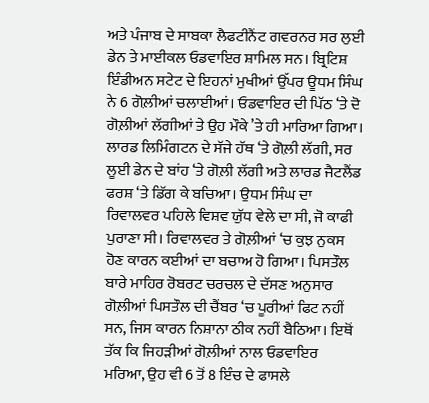ਅਤੇ ਪੰਜਾਬ ਦੇ ਸਾਬਕਾ ਲੈਫਟੀਨੈਂਟ ਗਵਰਨਰ ਸਰ ਲੁਈ ਡੇਨ ਤੇ ਮਾਈਕਲ ਓਡਵਾਇਰ ਸ਼ਾਮਿਲ ਸਨ। ਬ੍ਰਿਟਿਸ਼ ਇੰਡੀਅਨ ਸਟੇਟ ਦੇ ਇਹਨਾਂ ਮੁਖੀਆਂ ਉੱਪਰ ਊਧਮ ਸਿੰਘ ਨੇ 6 ਗੋਲ਼ੀਆਂ ਚਲਾਈਆਂ। ਓਡਵਾਇਰ ਦੀ ਪਿੱਠ ‘ਤੇ ਦੋ ਗੋਲ਼ੀਆਂ ਲੱਗੀਆਂ ਤੇ ਉਹ ਮੌਕੇ ’ਤੇ ਹੀ ਮਾਰਿਆ ਗਿਆ। ਲਾਰਡ ਲਿਮਿੰਗਟਨ ਦੇ ਸੱਜੇ ਹੱਥ ‘ਤੇ ਗੋਲ਼ੀ ਲੱਗੀ, ਸਰ ਲੂਈ ਡੇਨ ਦੇ ਬਾਂਹ ‘ਤੇ ਗੋਲ਼ੀ ਲੱਗੀ ਅਤੇ ਲਾਰਡ ਜੈਟਲੈਂਡ ਫਰਸ਼ ‘ਤੇ ਡਿੱਗ ਕੇ ਬਚਿਆ। ਉਧਮ ਸਿੰਘ ਦਾ ਰਿਵਾਲਵਰ ਪਹਿਲੇ ਵਿਸ਼ਵ ਯੁੱਧ ਵੇਲੇ ਦਾ ਸੀ, ਜੋ ਕਾਫੀ ਪੁਰਾਣਾ ਸੀ। ਰਿਵਾਲਵਰ ਤੇ ਗੋਲ਼ੀਆਂ ‘ਚ ਕੁਝ ਨੁਕਸ ਹੋਣ ਕਾਰਨ ਕਈਆਂ ਦਾ ਬਚਾਅ ਹੋ ਗਿਆ। ਪਿਸਤੌਲ ਬਾਰੇ ਮਾਹਿਰ ਰੋਬਰਟ ਚਰਚਲ ਦੇ ਦੱਸਣ ਅਨੁਸਾਰ ਗੋਲ਼ੀਆਂ ਪਿਸਤੌਲ ਦੀ ਚੈਂਬਰ ‘ਚ ਪੂਰੀਆਂ ਫਿਟ ਨਹੀਂ ਸਨ, ਜਿਸ ਕਾਰਨ ਨਿਸ਼ਾਨਾ ਠੀਕ ਨਹੀਂ ਬੈਠਿਆ। ਇਥੋਂ ਤੱਕ ਕਿ ਜਿਹੜੀਆਂ ਗੋਲ਼ੀਆਂ ਨਾਲ ਓਡਵਾਇਰ ਮਰਿਆ, ਉਹ ਵੀ 6 ਤੋਂ 8 ਇੰਚ ਦੇ ਫਾਸਲੇ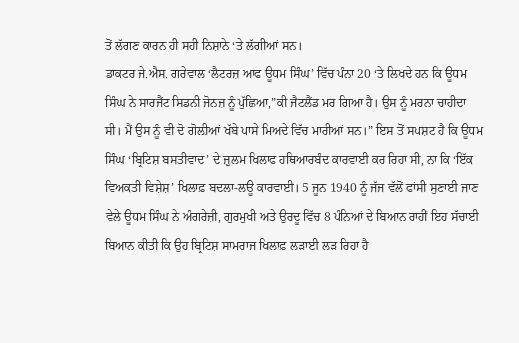ਤੋਂ ਲੱਗਣ ਕਾਰਨ ਹੀ ਸਹੀ ਨਿਸ਼ਾਨੇ ‘ਤੇ ਲੱਗੀਆਂ ਸਨ।
ਡਾਕਟਰ ਜੇ.ਐਸ. ਗਰੇਵਾਲ ‘ਲੈਟਰਜ਼ ਆਫ ਊਧਮ ਸਿੰਘ’ ਵਿੱਚ ਪੰਨਾ 20 ‘ਤੇ ਲਿਖਦੇ ਹਨ ਕਿ ਊਧਮ ਸਿੰਘ ਨੇ ਸਾਰਜੈਂਟ ਸਿਡਨੀ ਜੋਨਜ਼ ਨੂੰ ਪੁੱਛਿਆ,”ਕੀ ਜੈਟਲੈਂਡ ਮਰ ਗਿਆ ਹੈ। ਉਸ ਨੂੰ ਮਰਨਾ ਚਾਹੀਦਾ ਸੀ। ਮੈਂ ਉਸ ਨੂੰ ਵੀ ਦੋ ਗੋਲ਼ੀਆਂ ਖੱਬੇ ਪਾਸੇ ਮਿਅਦੇ ਵਿੱਚ ਮਾਰੀਆਂ ਸਨ।” ਇਸ ਤੋਂ ਸਪਸ਼ਟ ਹੈ ਕਿ ਊਧਮ ਸਿੰਘ ‘ਬ੍ਰਿਟਿਸ਼ ਬਸਤੀਵਾਦ’ ਦੇ ਜ਼ੁਲਮ ਖਿਲਾਫ ਹਥਿਆਰਬੰਦ ਕਾਰਵਾਈ ਕਰ ਰਿਹਾ ਸੀ, ਨਾ ਕਿ ‘ਇੱਕ ਵਿਅਕਤੀ ਵਿਸ਼ੇਸ਼’ ਖਿਲਾਫ਼ ਬਦਲਾ-ਲਊ ਕਾਰਵਾਈ। 5 ਜੂਨ 1940 ਨੂੰ ਜੱਜ ਵੱਲੋਂ ਫਾਂਸੀ ਸੁਣਾਈ ਜਾਣ ਵੇਲੇ ਊਧਮ ਸਿੰਘ ਨੇ ਅੰਗਰੇਜ਼ੀ, ਗੁਰਮੁਖੀ ਅਤੇ ਉਰਦੂ ਵਿੱਚ 8 ਪੰਨਿਆਂ ਦੇ ਬਿਆਨ ਰਾਹੀਂ ਇਹ ਸੱਚਾਈ ਬਿਆਨ ਕੀਤੀ ਕਿ ਉਹ ਬ੍ਰਿਟਿਸ਼ ਸਾਮਰਾਜ ਖਿਲਾਫ਼ ਲੜਾਈ ਲੜ ਰਿਹਾ ਹੈ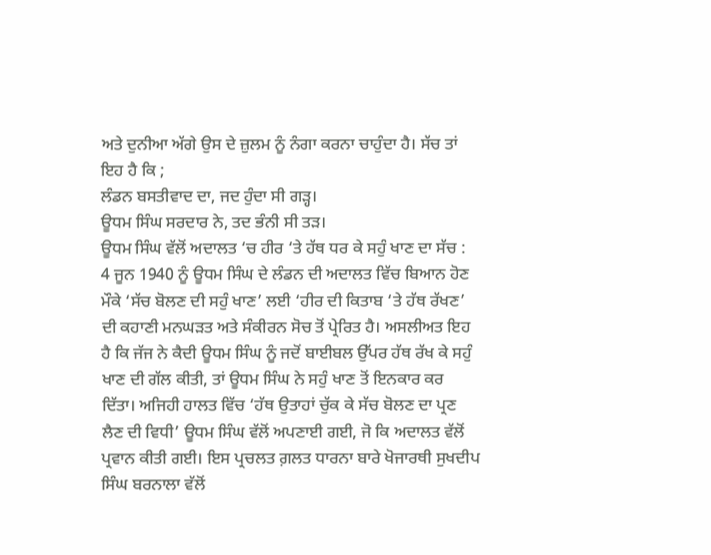ਅਤੇ ਦੁਨੀਆ ਅੱਗੇ ਉਸ ਦੇ ਜ਼ੁਲਮ ਨੂੰ ਨੰਗਾ ਕਰਨਾ ਚਾਹੁੰਦਾ ਹੈ। ਸੱਚ ਤਾਂ ਇਹ ਹੈ ਕਿ ;
ਲੰਡਨ ਬਸਤੀਵਾਦ ਦਾ, ਜਦ ਹੁੰਦਾ ਸੀ ਗੜ੍ਹ।
ਊਧਮ ਸਿੰਘ ਸਰਦਾਰ ਨੇ, ਤਦ ਭੰਨੀ ਸੀ ਤੜ।
ਊਧਮ ਸਿੰਘ ਵੱਲੋਂ ਅਦਾਲਤ ‘ਚ ਹੀਰ ‘ਤੇ ਹੱਥ ਧਰ ਕੇ ਸਹੁੰ ਖਾਣ ਦਾ ਸੱਚ :
4 ਜੂਨ 1940 ਨੂੰ ਊਧਮ ਸਿੰਘ ਦੇ ਲੰਡਨ ਦੀ ਅਦਾਲਤ ਵਿੱਚ ਬਿਆਨ ਹੋਣ ਮੌਕੇ ‘ਸੱਚ ਬੋਲਣ ਦੀ ਸਹੁੰ ਖਾਣ’ ਲਈ ‘ਹੀਰ ਦੀ ਕਿਤਾਬ ‘ਤੇ ਹੱਥ ਰੱਖਣ’ ਦੀ ਕਹਾਣੀ ਮਨਘੜਤ ਅਤੇ ਸੰਕੀਰਨ ਸੋਚ ਤੋਂ ਪ੍ਰੇਰਿਤ ਹੈ। ਅਸਲੀਅਤ ਇਹ ਹੈ ਕਿ ਜੱਜ ਨੇ ਕੈਦੀ ਊਧਮ ਸਿੰਘ ਨੂੰ ਜਦੋਂ ਬਾਈਬਲ ਉੱਪਰ ਹੱਥ ਰੱਖ ਕੇ ਸਹੁੰ ਖਾਣ ਦੀ ਗੱਲ ਕੀਤੀ, ਤਾਂ ਊਧਮ ਸਿੰਘ ਨੇ ਸਹੁੰ ਖਾਣ ਤੋਂ ਇਨਕਾਰ ਕਰ ਦਿੱਤਾ। ਅਜਿਹੀ ਹਾਲਤ ਵਿੱਚ ‘ਹੱਥ ਉਤਾਹਾਂ ਚੁੱਕ ਕੇ ਸੱਚ ਬੋਲਣ ਦਾ ਪ੍ਰਣ ਲੈਣ ਦੀ ਵਿਧੀ’ ਊਧਮ ਸਿੰਘ ਵੱਲੋਂ ਅਪਣਾਈ ਗਈ, ਜੋ ਕਿ ਅਦਾਲਤ ਵੱਲੋਂ ਪ੍ਰਵਾਨ ਕੀਤੀ ਗਈ। ਇਸ ਪ੍ਰਚਲਤ ਗ਼ਲਤ ਧਾਰਨਾ ਬਾਰੇ ਖੋਜਾਰਥੀ ਸੁਖਦੀਪ ਸਿੰਘ ਬਰਨਾਲਾ ਵੱਲੋਂ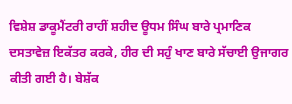ਵਿਸ਼ੇਸ਼ ਡਾਕੂਮੈਂਟਰੀ ਰਾਹੀਂ ਸ਼ਹੀਦ ਊਧਮ ਸਿੰਘ ਬਾਰੇ ਪ੍ਰਮਾਣਿਕ ਦਸਤਾਵੇਜ਼ ਇਕੱਤਰ ਕਰਕੇ, ਹੀਰ ਦੀ ਸਹੁੰ ਖਾਣ ਬਾਰੇ ਸੱਚਾਈ ਉਜਾਗਰ ਕੀਤੀ ਗਈ ਹੈ। ਬੇਸ਼ੱਕ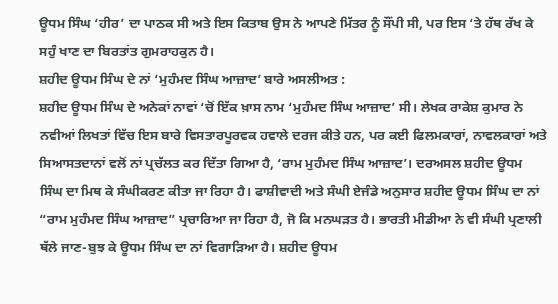ਊਧਮ ਸਿੰਘ ‘ਹੀਰ’ ਦਾ ਪਾਠਕ ਸੀ ਅਤੇ ਇਸ ਕਿਤਾਬ ਉਸ ਨੇ ਆਪਣੇ ਮਿੱਤਰ ਨੂੰ ਸੌਂਪੀ ਸੀ, ਪਰ ਇਸ ‘ਤੇ ਹੱਥ ਰੱਖ ਕੇ ਸਹੁੰ ਖਾਣ ਦਾ ਬਿਰਤਾਂਤ ਗੁਮਰਾਹਕੁਨ ਹੈ।
ਸ਼ਹੀਦ ਊਧਮ ਸਿੰਘ ਦੇ ਨਾਂ ‘ਮੁਹੰਮਦ ਸਿੰਘ ਆਜ਼ਾਦ’ ਬਾਰੇ ਅਸਲੀਅਤ :
ਸ਼ਹੀਦ ਊਧਮ ਸਿੰਘ ਦੇ ਅਨੇਕਾਂ ਨਾਵਾਂ ‘ਚੋਂ ਇੱਕ ਖ਼ਾਸ ਨਾਮ ‘ਮੁਹੰਮਦ ਸਿੰਘ ਆਜ਼ਾਦ’ ਸੀ। ਲੇਖਕ ਰਾਕੇਸ਼ ਕੁਮਾਰ ਨੇ ਨਵੀਆਂ ਲਿਖਤਾਂ ਵਿੱਚ ਇਸ ਬਾਰੇ ਵਿਸਤਾਰਪੂਰਵਕ ਹਵਾਲੇ ਦਰਜ ਕੀਤੇ ਹਨ, ਪਰ ਕਈ ਫਿਲਮਕਾਰਾਂ, ਨਾਵਲਕਾਰਾਂ ਅਤੇ ਸਿਆਸਤਦਾਨਾਂ ਵਲੋਂ ਨਾਂ ਪ੍ਰਚੱਲਤ ਕਰ ਦਿੱਤਾ ਗਿਆ ਹੈ, ‘ਰਾਮ ਮੁਹੰਮਦ ਸਿੰਘ ਆਜ਼ਾਦ’। ਦਰਅਸਲ ਸ਼ਹੀਦ ਊਧਮ ਸਿੰਘ ਦਾ ਮਿਥ ਕੇ ਸੰਘੀਕਰਣ ਕੀਤਾ ਜਾ ਰਿਹਾ ਹੈ। ਫਾਸ਼ੀਵਾਦੀ ਅਤੇ ਸੰਘੀ ਏਜੰਡੇ ਅਨੁਸਾਰ ਸ਼ਹੀਦ ਊਧਮ ਸਿੰਘ ਦਾ ਨਾਂ “ਰਾਮ ਮੁਹੰਮਦ ਸਿੰਘ ਆਜ਼ਾਦ” ਪ੍ਰਚਾਰਿਆ ਜਾ ਰਿਹਾ ਹੈ, ਜੋ ਕਿ ਮਨਘੜਤ ਹੈ। ਭਾਰਤੀ ਮੀਡੀਆ ਨੇ ਵੀ ਸੰਘੀ ਪ੍ਰਣਾਲੀ ਥੱਲੇ ਜਾਣ-ਬੁਝ ਕੇ ਊਧਮ ਸਿੰਘ ਦਾ ਨਾਂ ਵਿਗਾੜਿਆ ਹੈ। ਸ਼ਹੀਦ ਊਧਮ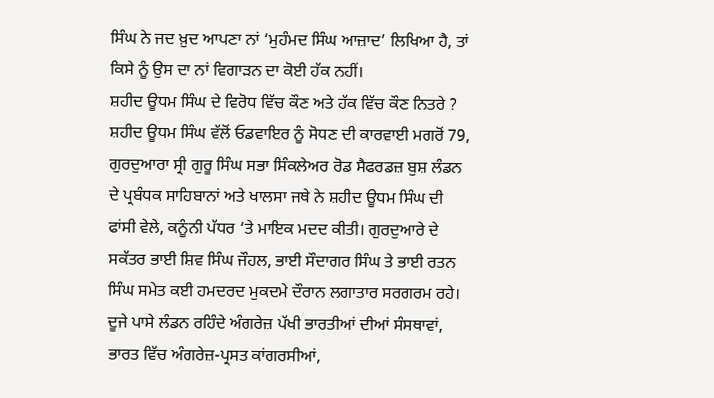ਸਿੰਘ ਨੇ ਜਦ ਖ਼ੁਦ ਆਪਣਾ ਨਾਂ ‘ਮੁਹੰਮਦ ਸਿੰਘ ਆਜ਼ਾਦ’ ਲਿਖਿਆ ਹੈ, ਤਾਂ ਕਿਸੇ ਨੂੰ ਉਸ ਦਾ ਨਾਂ ਵਿਗਾੜਨ ਦਾ ਕੋਈ ਹੱਕ ਨਹੀਂ।
ਸ਼ਹੀਦ ਊਧਮ ਸਿੰਘ ਦੇ ਵਿਰੋਧ ਵਿੱਚ ਕੌਣ ਅਤੇ ਹੱਕ ਵਿੱਚ ਕੌਣ ਨਿਤਰੇ ?
ਸ਼ਹੀਦ ਊਧਮ ਸਿੰਘ ਵੱਲੋਂ ਓਡਵਾਇਰ ਨੂੰ ਸੋਧਣ ਦੀ ਕਾਰਵਾਈ ਮਗਰੋਂ 79, ਗੁਰਦੁਆਰਾ ਸ੍ਰੀ ਗੁਰੂ ਸਿੰਘ ਸਭਾ ਸਿੰਕਲੇਅਰ ਰੋਡ ਸੈਫਰਡਜ਼ ਬੁਸ਼ ਲੰਡਨ ਦੇ ਪ੍ਰਬੰਧਕ ਸਾਹਿਬਾਨਾਂ ਅਤੇ ਖਾਲਸਾ ਜਥੇ ਨੇ ਸ਼ਹੀਦ ਊਧਮ ਸਿੰਘ ਦੀ ਫਾਂਸੀ ਵੇਲੇ, ਕਨੂੰਨੀ ਪੱਧਰ ‘ਤੇ ਮਾਇਕ ਮਦਦ ਕੀਤੀ। ਗੁਰਦੁਆਰੇ ਦੇ ਸਕੱਤਰ ਭਾਈ ਸ਼ਿਵ ਸਿੰਘ ਜੌਹਲ, ਭਾਈ ਸੌਦਾਗਰ ਸਿੰਘ ਤੇ ਭਾਈ ਰਤਨ ਸਿੰਘ ਸਮੇਤ ਕਈ ਹਮਦਰਦ ਮੁਕਦਮੇ ਦੌਰਾਨ ਲਗਾਤਾਰ ਸਰਗਰਮ ਰਹੇ। ਦੂਜੇ ਪਾਸੇ ਲੰਡਨ ਰਹਿੰਦੇ ਅੰਗਰੇਜ਼ ਪੱਖੀ ਭਾਰਤੀਆਂ ਦੀਆਂ ਸੰਸਥਾਵਾਂ, ਭਾਰਤ ਵਿੱਚ ਅੰਗਰੇਜ਼-ਪ੍ਰਸਤ ਕਾਂਗਰਸੀਆਂ,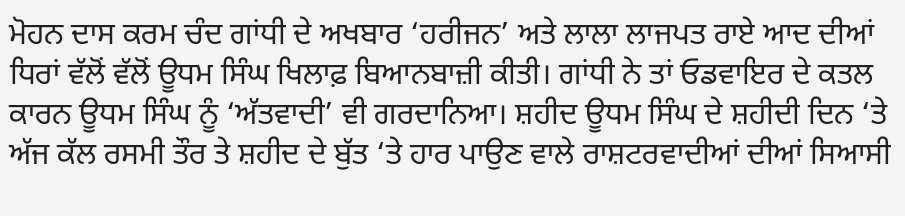ਮੋਹਨ ਦਾਸ ਕਰਮ ਚੰਦ ਗਾਂਧੀ ਦੇ ਅਖਬਾਰ ‘ਹਰੀਜਨ’ ਅਤੇ ਲਾਲਾ ਲਾਜਪਤ ਰਾਏ ਆਦ ਦੀਆਂ ਧਿਰਾਂ ਵੱਲੋਂ ਵੱਲੋਂ ਊਧਮ ਸਿੰਘ ਖਿਲਾਫ਼ ਬਿਆਨਬਾਜ਼ੀ ਕੀਤੀ। ਗਾਂਧੀ ਨੇ ਤਾਂ ਓਡਵਾਇਰ ਦੇ ਕਤਲ ਕਾਰਨ ਊਧਮ ਸਿੰਘ ਨੂੰ ‘ਅੱਤਵਾਦੀ’ ਵੀ ਗਰਦਾਨਿਆ। ਸ਼ਹੀਦ ਊਧਮ ਸਿੰਘ ਦੇ ਸ਼ਹੀਦੀ ਦਿਨ ‘ਤੇ ਅੱਜ ਕੱਲ ਰਸਮੀ ਤੌਰ ਤੇ ਸ਼ਹੀਦ ਦੇ ਬੁੱਤ ‘ਤੇ ਹਾਰ ਪਾਉਣ ਵਾਲੇ ਰਾਸ਼ਟਰਵਾਦੀਆਂ ਦੀਆਂ ਸਿਆਸੀ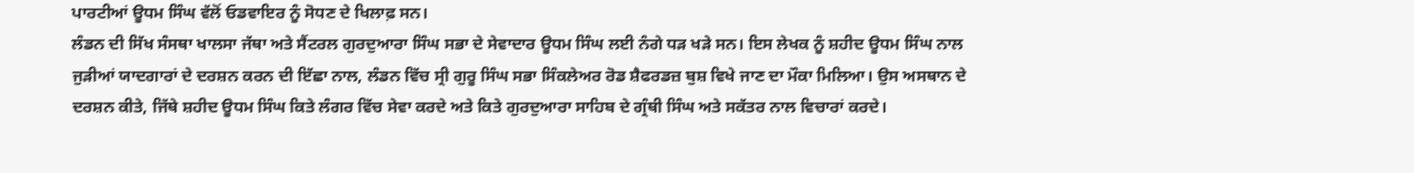ਪਾਰਟੀਆਂ ਊਧਮ ਸਿੰਘ ਵੱਲੋਂ ਓਡਵਾਇਰ ਨੂੰ ਸੋਧਣ ਦੇ ਖਿਲਾਫ਼ ਸਨ।
ਲੰਡਨ ਦੀ ਸਿੱਖ ਸੰਸਥਾ ਖਾਲਸਾ ਜੱਥਾ ਅਤੇ ਸੈਂਟਰਲ ਗੁਰਦੁਆਰਾ ਸਿੰਘ ਸਭਾ ਦੇ ਸੇਵਾਦਾਰ ਊਧਮ ਸਿੰਘ ਲਈ ਨੰਗੇ ਧੜ ਖੜੇ ਸਨ। ਇਸ ਲੇਖਕ ਨੂੰ ਸ਼ਹੀਦ ਊਧਮ ਸਿੰਘ ਨਾਲ ਜੁੜੀਆਂ ਯਾਦਗਾਰਾਂ ਦੇ ਦਰਸ਼ਨ ਕਰਨ ਦੀ ਇੱਛਾ ਨਾਲ, ਲੰਡਨ ਵਿੱਚ ਸ੍ਰੀ ਗੁਰੂ ਸਿੰਘ ਸਭਾ ਸਿੰਕਲੇਅਰ ਰੋਡ ਸ਼ੈਫਰਡਜ਼ ਬੁਸ਼ ਵਿਖੇ ਜਾਣ ਦਾ ਮੌਕਾ ਮਿਲਿਆ। ਉਸ ਅਸਥਾਨ ਦੇ ਦਰਸ਼ਨ ਕੀਤੇ, ਜਿੱਥੇ ਸ਼ਹੀਦ ਊਧਮ ਸਿੰਘ ਕਿਤੇ ਲੰਗਰ ਵਿੱਚ ਸੇਵਾ ਕਰਦੇ ਅਤੇ ਕਿਤੇ ਗੁਰਦੁਆਰਾ ਸਾਹਿਬ ਦੇ ਗ੍ਰੰਥੀ ਸਿੰਘ ਅਤੇ ਸਕੱਤਰ ਨਾਲ ਵਿਚਾਰਾਂ ਕਰਦੇ।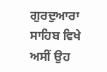ਗੁਰਦੁਆਰਾ ਸਾਹਿਬ ਵਿਖੇ ਅਸੀਂ ਉਹ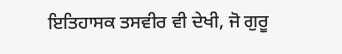ਇਤਿਹਾਸਕ ਤਸਵੀਰ ਵੀ ਦੇਖੀ, ਜੋ ਗੁਰੂ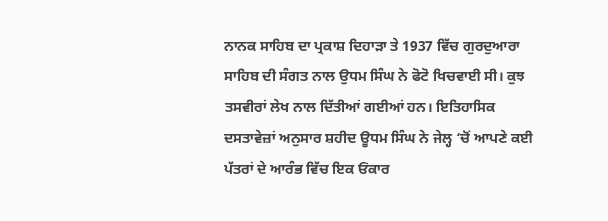ਨਾਨਕ ਸਾਹਿਬ ਦਾ ਪ੍ਰਕਾਸ਼ ਦਿਹਾੜਾ ਤੇ 1937 ਵਿੱਚ ਗੁਰਦੁਆਰਾ ਸਾਹਿਬ ਦੀ ਸੰਗਤ ਨਾਲ ਉਧਮ ਸਿੰਘ ਨੇ ਫੋਟੋ ਖਿਚਵਾਈ ਸੀ। ਕੁਝ ਤਸਵੀਰਾਂ ਲੇਖ ਨਾਲ ਦਿੱਤੀਆਂ ਗਈਆਂ ਹਨ। ਇਤਿਹਾਸਿਕ ਦਸਤਾਵੇਜ਼ਾਂ ਅਨੁਸਾਰ ਸ਼ਹੀਦ ਊਧਮ ਸਿੰਘ ਨੇ ਜੇਲ੍ਹ ‘ਚੋਂ ਆਪਣੇ ਕਈ ਪੱਤਰਾਂ ਦੇ ਆਰੰਭ ਵਿੱਚ ਇਕ ਓਂਕਾਰ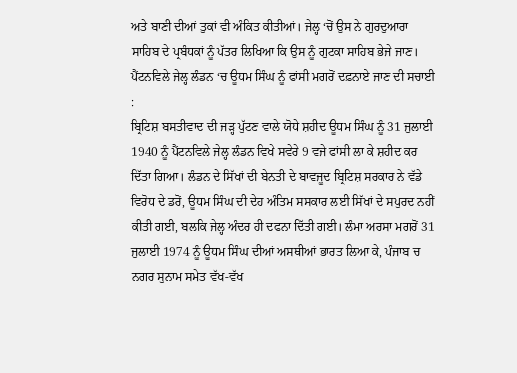ਅਤੇ ਬਾਣੀ ਦੀਆਂ ਤੁਕਾਂ ਵੀ ਅੰਕਿਤ ਕੀਤੀਆਂ। ਜੇਲ੍ਹ ‘ਚੋਂ ਉਸ ਨੇ ਗੁਰਦੁਆਰਾ ਸਾਹਿਬ ਦੇ ਪ੍ਰਬੰਧਕਾਂ ਨੂੰ ਪੱਤਰ ਲਿਖਿਆ ਕਿ ਉਸ ਨੂੰ ਗੁਟਕਾ ਸਾਹਿਬ ਭੇਜੇ ਜਾਣ।
ਪੈਂਟਨਵਿਲੇ ਜੇਲ੍ਹ ਲੰਡਨ ‘ਚ ਊਧਮ ਸਿੰਘ ਨੂੰ ਫਾਂਸੀ ਮਗਰੋਂ ਦਫ਼ਨਾਏ ਜਾਣ ਦੀ ਸਚਾਈ :
ਬ੍ਰਿਟਿਸ਼ ਬਸਤੀਵਾਦ ਦੀ ਜੜ੍ਹ ਪੁੱਟਣ ਵਾਲੇ ਯੋਧੇ ਸ਼ਹੀਦ ਊਧਮ ਸਿੰਘ ਨੂੰ 31 ਜੁਲਾਈ 1940 ਨੂੰ ਪੈਂਟਨਵਿਲੇ ਜੇਲ੍ਹ ਲੰਡਨ ਵਿਖੇ ਸਵੇਰੇ 9 ਵਜੇ ਫਾਂਸੀ ਲਾ ਕੇ ਸ਼ਹੀਦ ਕਰ ਦਿੱਤਾ ਗਿਆ। ਲੰਡਨ ਦੇ ਸਿੱਖਾਂ ਦੀ ਬੇਨਤੀ ਦੇ ਬਾਵਜੂਦ ਬ੍ਰਿਟਿਸ਼ ਸਰਕਾਰ ਨੇ ਵੱਡੇ ਵਿਰੋਧ ਦੇ ਡਰੋਂ, ਊਧਮ ਸਿੰਘ ਦੀ ਦੇਹ ਅੰਤਿਮ ਸਸਕਾਰ ਲਈ ਸਿੱਖਾਂ ਦੇ ਸਪੁਰਦ ਨਹੀਂ ਕੀਤੀ ਗਈ, ਬਲਕਿ ਜੇਲ੍ਹ ਅੰਦਰ ਹੀ ਦਫਨਾ ਦਿੱਤੀ ਗਈ। ਲੰਮਾ ਅਰਸਾ ਮਗਰੋਂ 31 ਜੁਲਾਈ 1974 ਨੂੰ ਊਧਮ ਸਿੰਘ ਦੀਆਂ ਅਸਥੀਆਂ ਭਾਰਤ ਲਿਆ ਕੇ, ਪੰਜਾਬ ਚ ਨਗਰ ਸੁਨਾਮ ਸਮੇਤ ਵੱਖ-ਵੱਖ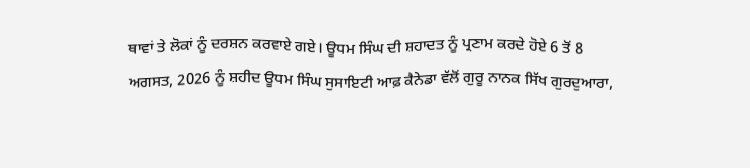ਥਾਵਾਂ ਤੇ ਲੋਕਾਂ ਨੂੰ ਦਰਸ਼ਨ ਕਰਵਾਏ ਗਏ। ਊਧਮ ਸਿੰਘ ਦੀ ਸ਼ਹਾਦਤ ਨੂੰ ਪ੍ਰਣਾਮ ਕਰਦੇ ਹੋਏ 6 ਤੋਂ 8 ਅਗਸਤ, 2026 ਨੂੰ ਸ਼ਹੀਦ ਊਧਮ ਸਿੰਘ ਸੁਸਾਇਟੀ ਆਫ਼ ਕੈਨੇਡਾ ਵੱਲੋਂ ਗੁਰੂ ਨਾਨਕ ਸਿੱਖ ਗੁਰਦੁਆਰਾ,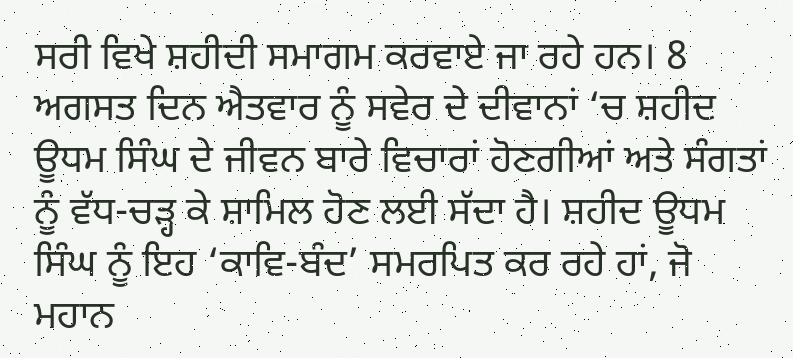ਸਰੀ ਵਿਖੇ ਸ਼ਹੀਦੀ ਸਮਾਗਮ ਕਰਵਾਏ ਜਾ ਰਹੇ ਹਨ। 8 ਅਗਸਤ ਦਿਨ ਐਤਵਾਰ ਨੂੰ ਸਵੇਰ ਦੇ ਦੀਵਾਨਾਂ ‘ਚ ਸ਼ਹੀਦ ਊਧਮ ਸਿੰਘ ਦੇ ਜੀਵਨ ਬਾਰੇ ਵਿਚਾਰਾਂ ਹੋਣਗੀਆਂ ਅਤੇ ਸੰਗਤਾਂ ਨੂੰ ਵੱਧ-ਚੜ੍ਹ ਕੇ ਸ਼ਾਮਿਲ ਹੋਣ ਲਈ ਸੱਦਾ ਹੈ। ਸ਼ਹੀਦ ਊਧਮ ਸਿੰਘ ਨੂੰ ਇਹ ‘ਕਾਵਿ-ਬੰਦ’ ਸਮਰਪਿਤ ਕਰ ਰਹੇ ਹਾਂ, ਜੋ ਮਹਾਨ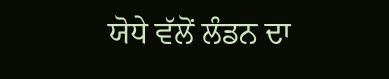ਯੋਧੇ ਵੱਲੋਂ ਲੰਡਨ ਦਾ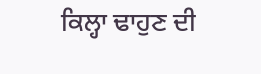ਕਿਲ੍ਹਾ ਢਾਹੁਣ ਦੀ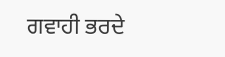ਗਵਾਹੀ ਭਰਦੇ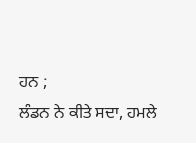ਹਨ ;
ਲੰਡਨ ਨੇ ਕੀਤੇ ਸਦਾ, ਹਮਲੇ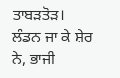ਤਾਬੜਤੋੜ।
ਲੰਡਨ ਜਾ ਕੇ ਸ਼ੇਰ ਨੇ, ਭਾਜੀ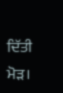ਦਿੱਤੀ ਮੋੜ।